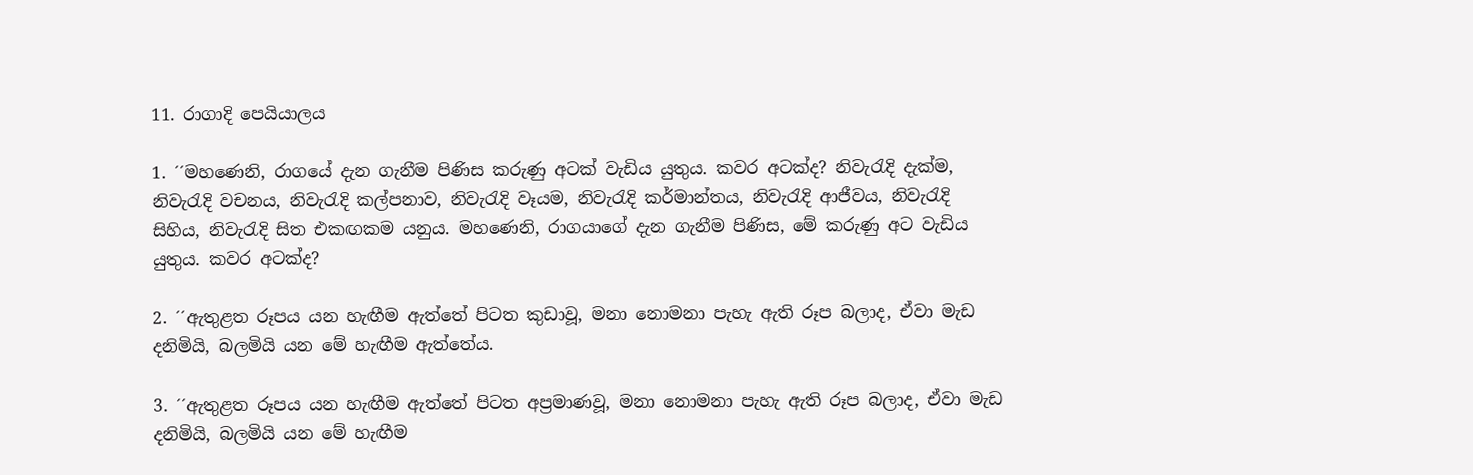11. රාගාදි පෙයියාලය

1. ´´මහණෙනි, රාගයේ දැන ගැනීම පිණිස කරුණු අටක් වැඩිය යුතුය. කවර අටක්ද? නිවැරැදි දැක්ම, නිවැරැදි වචනය, නිවැරැදි කල්පනාව, නිවැරැදි වෑයම, නිවැරැදි කර්මාන්තය, නිවැරැදි ආජීවය, නිවැරැදි සිහිය, නිවැරැදි සිත එකඟකම යනුය. මහණෙනි, රාගයාගේ දැන ගැනීම පිණිස, මේ කරුණු අට වැඩිය යුතුය. කවර අටක්ද?

2. ´´ඇතුළත රූපය යන හැඟීම ඇත්තේ පිටත කුඩාවූ, මනා නොමනා පැහැ ඇති රූප බලාද, ඒවා මැඩ දනිමියි, බලමියි යන මේ හැඟීම ඇත්තේය.

3. ´´ඇතුළත රූපය යන හැඟීම ඇත්තේ පිටත අප්‍රමාණවූ, මනා නොමනා පැහැ ඇති රූප බලාද, ඒවා මැඩ දනිමියි, බලමියි යන මේ හැඟීම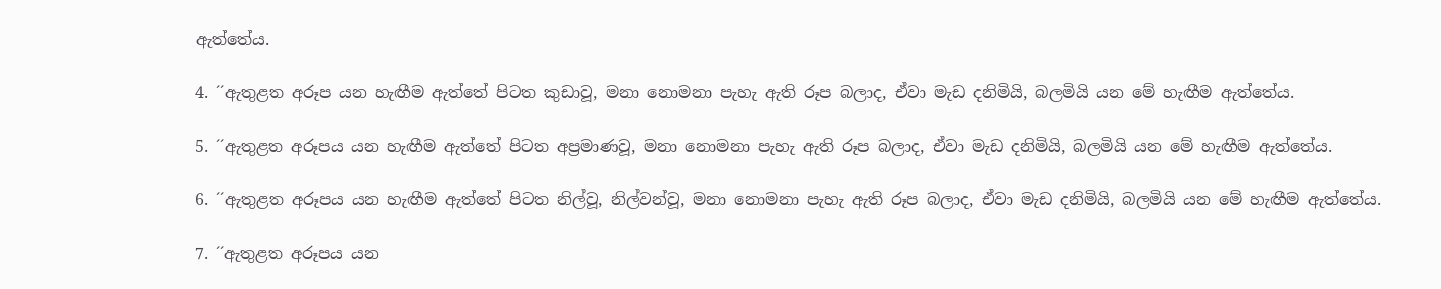ඇත්තේය.

4. ´´ඇතුළත අරූප යන හැඟීම ඇත්තේ පිටත කුඩාවූ, මනා නොමනා පැහැ ඇති රූප බලාද, ඒවා මැඩ දනිමියි, බලමියි යන මේ හැඟීම ඇත්තේය.

5. ´´ඇතුළත අරූපය යන හැඟීම ඇත්තේ පිටත අප්‍රමාණවූ, මනා නොමනා පැහැ ඇති රූප බලාද, ඒවා මැඩ දනිමියි, බලමියි යන මේ හැඟීම ඇත්තේය.

6. ´´ඇතුළත අරූපය යන හැඟීම ඇත්තේ පිටත නිල්වූ, නිල්වන්වූ, මනා නොමනා පැහැ ඇති රූප බලාද, ඒවා මැඩ දනිමියි, බලමියි යන මේ හැඟීම ඇත්තේය.

7. ´´ඇතුළත අරූපය යන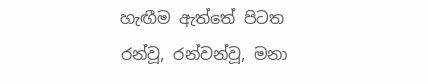හැඟීම ඇත්තේ පිටත රන්වූ, රන්වන්වූ, මනා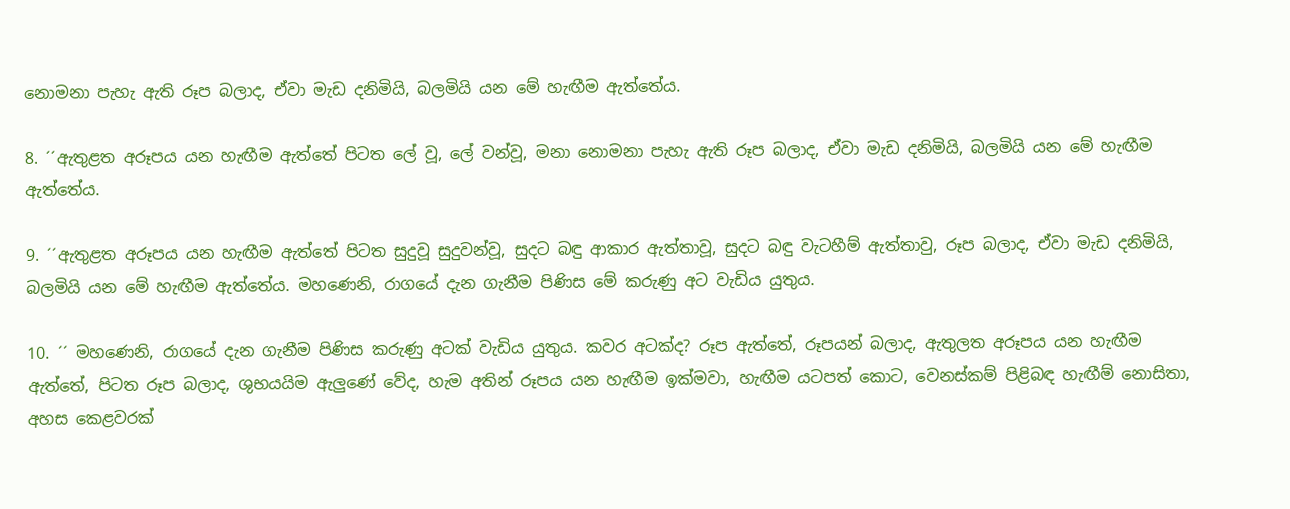නොමනා පැහැ ඇති රූප බලාද, ඒවා මැඩ දනිමියි, බලමියි යන මේ හැඟීම ඇත්තේය.

8. ´´ඇතුළත අරූපය යන හැඟීම ඇත්තේ පිටත ලේ වූ, ලේ වන්වූ, මනා නොමනා පැහැ ඇති රූප බලාද, ඒවා මැඩ දනිමියි, බලමියි යන මේ හැඟීම ඇත්තේය.

9. ´´ඇතුළත අරූපය යන හැඟීම ඇත්තේ පිටත සුදුවූ සුදුවන්වූ, සුදට බඳු ආකාර ඇත්තාවූ, සුදට බඳු වැටහීම් ඇත්තාවු, රූප බලාද, ඒවා මැඩ දනිමියි, බලමියි යන මේ හැඟීම ඇත්තේය. මහණෙනි, රාගයේ දැන ගැනීම පිණිස මේ කරුණු අට වැඩිය යුතුය.

10. ´´ මහණෙනි, රාගයේ දැන ගැනීම පිණිස කරුණු අටක් වැඩිය යුතුය. කවර අටක්ද? රූප ඇත්තේ, රූපයන් බලාද, ඇතුලත අරූපය යන හැඟීම ඇත්තේ, පිටත රූප බලාද, ශුභයයිම ඇලුණේ වේද, හැම අතින් රූපය යන හැඟීම ඉක්මවා, හැඟීම යටපත් කොට, වෙනස්කම් පිළිබඳ හැඟීම් නොසිතා, අහස කෙළවරක්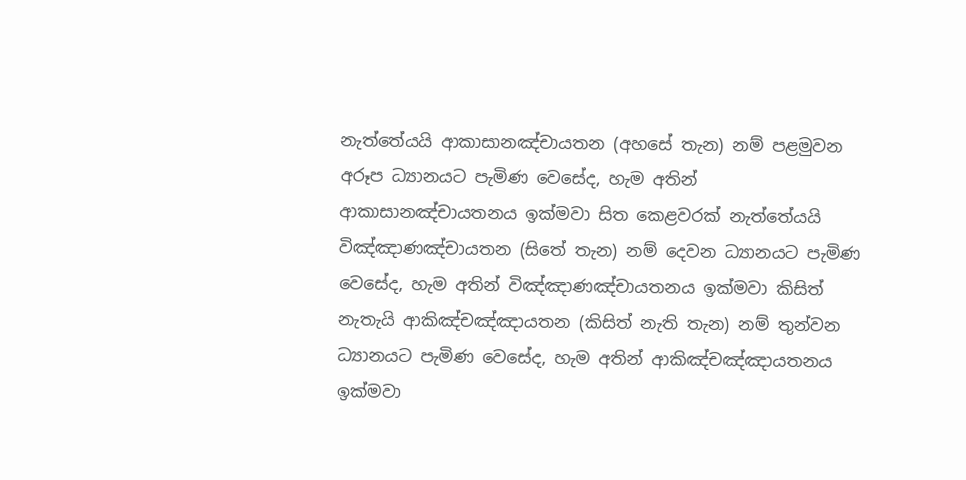නැත්තේයයි ආකාසානඤ්චායතන (අහසේ තැන) නම් පළමුවන අරූප ධ්‍යානයට පැමිණ වෙසේද, හැම අතින් ආකාසානඤ්චායතනය ඉක්මවා සිත කෙළවරක් නැත්තේයයි විඤ්ඤාණඤ්චායතන (සිතේ තැන) නම් දෙවන ධ්‍යානයට පැමිණ වෙසේද, හැම අතින් විඤ්ඤාණඤ්චායතනය ඉක්මවා කිසිත් නැතැයි ආකිඤ්චඤ්ඤායතන (කිසිත් නැති තැන) නම් තුන්වන ධ්‍යානයට පැමිණ වෙසේද, හැම අතින් ආකිඤ්චඤ්ඤායතනය ඉක්මවා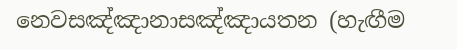නෙවසඤ්ඤානාසඤ්ඤායතන (හැඟීම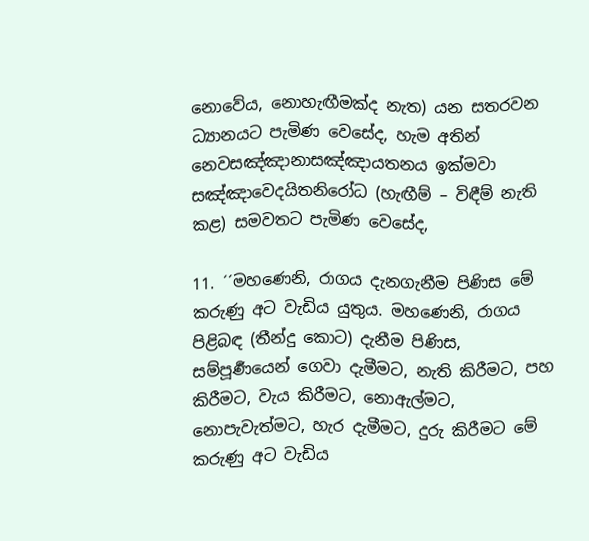නොවේය, නොහැඟීමක්ද නැත) යන සතරවන ධ්‍යානයට පැමිණ වෙසේද, හැම අතින් නෙවසඤ්ඤානාසඤ්ඤායතනය ඉක්මවා සඤ්ඤාවෙදයිතනිරෝධ (හැඟීම් – විඳීම් නැති කළ) සමවතට පැමිණ වෙසේද,

11. ´´මහණෙනි, රාගය දැනගැනීම පිණිස මේ කරුණු අට වැඩිය යුතුය. මහණෙනි, රාගය පිළිබඳ (තීන්දු කොට) දැනීම පිණිස, සම්පූර්‍ණයෙන් ගෙවා දැමීමට, නැති කිරීමට, පහ කිරීමට, වැය කිරීමට, නොඇල්මට, නොපැවැත්මට, හැර දැමීමට, දුරු කිරීමට මේ කරුණු අට වැඩිය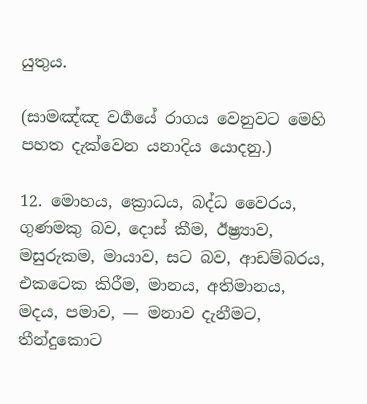යුතුය.

(සාමඤ්ඤ වර්‍ගයේ රාගය වෙනුවට මෙහි පහත දැක්වෙන යනාදිය යොදනු.)

12. මොහය, ක්‍රොධය, බද්ධ වෛරය, ගුණමකු බව, දොස් කීම, ඊෂ්‍ර්‍යාව, මසුරුකම, මායාව, සට බව, ආඩම්බරය, එකටෙක කිරීම, මානය, අතිමානය, මදය, පමාව, — මනාව දැනීමට, තීන්දුකොට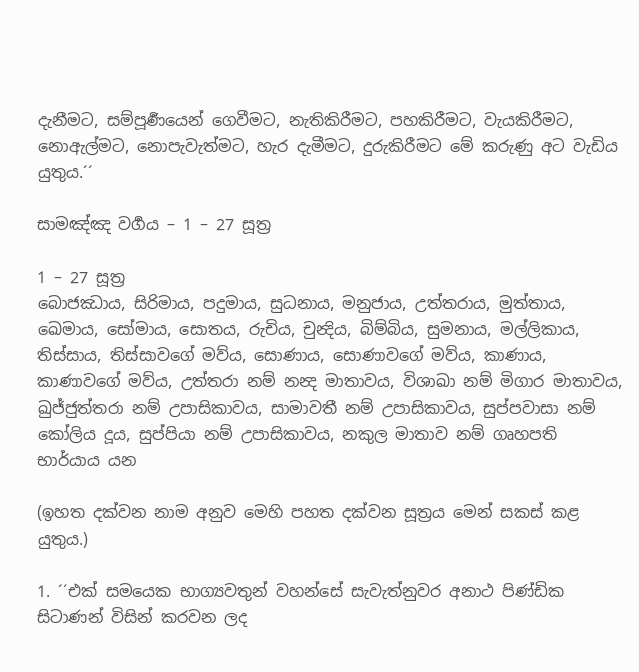දැනීමට, සම්පූර්‍ණයෙන් ගෙවීමට, නැතිකිරීමට, පහකිරීමට, වැයකිරීමට, නොඇල්මට, නොපැවැත්මට, හැර දැමීමට, දුරුකිරීමට මේ කරුණු අට වැඩිය යුතුය.´´

සාමඤ්ඤ වර්‍ගය – 1 – 27 සූත්‍ර

1 – 27 සූත්‍ර
බොජඣාය, සිරිමාය, පදුමාය, සුධනාය, මනුජාය, උත්තරාය, මුත්තාය, ඛෙමාය, සෝමාය, සොතය, රුචිය, චුන්‍දිය, බිම්බිය, සුමනාය, මල්ලිකාය, තිස්සාය, තිස්සාවගේ මව්ය, සොණාය, සොණාවගේ මව්ය, කාණාය, කාණාවගේ මව්ය, උත්තරා නම් නන්‍ද මාතාවය, විශාඛා නම් මිගාර මාතාවය, ඛුජ්ජුත්තරා නම් උපාසිකාවය, සාමාවතී නම් උපාසිකාවය, සුප්පවාසා නම් කෝලිය දූය, සුප්පියා නම් උපාසිකාවය, නකුල මාතාව නම් ගෘහපති භාර්යාය යන

(ඉහත දක්වන නාම අනුව මෙහි පහත දක්වන සූත්‍රය මෙන් සකස් කළ යුතුය.)

1. ´´එක් සමයෙක භාග්‍යවතුන් වහන්සේ සැවැත්නුවර අනාථ පිණ්ඩික සිටාණන් විසින් කරවන ලද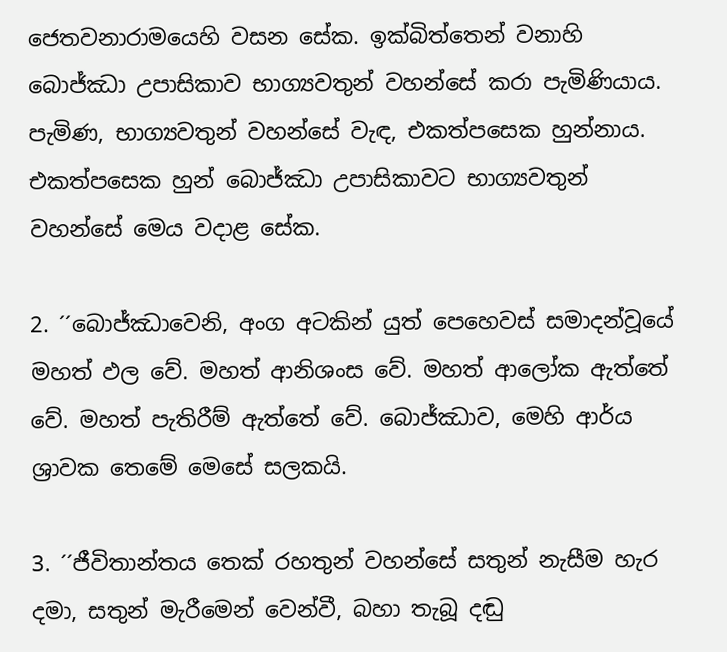ජෙතවනාරාමයෙහි වසන සේක. ඉක්බිත්තෙන් වනාහි බොජ්ඣා උපාසිකාව භාග්‍යවතුන් වහන්සේ කරා පැමිණියාය. පැමිණ, භාග්‍යවතුන් වහන්සේ වැඳ, එකත්පසෙක හුන්නාය. එකත්පසෙක හුන් බොජ්ඣා උපාසිකාවට භාග්‍යවතුන් වහන්සේ මෙය වදාළ සේක.

2. ´´බොජ්ඣාවෙනි, අංග අටකින් යුත් පෙහෙවස් සමාදන්වූයේ මහත් ඵල වේ. මහත් ආනිශංස වේ. මහත් ආලෝක ඇත්තේ වේ. මහත් පැතිරීම් ඇත්තේ වේ. බොජ්ඣාව, මෙහි ආර්ය ශ්‍රාවක තෙමේ මෙසේ සලකයි.

3. ´´ජීවිතාන්තය තෙක් රහතුන් වහන්සේ සතුන් නැසීම හැර දමා, සතුන් මැරීමෙන් වෙන්වී, බහා තැබූ දඬු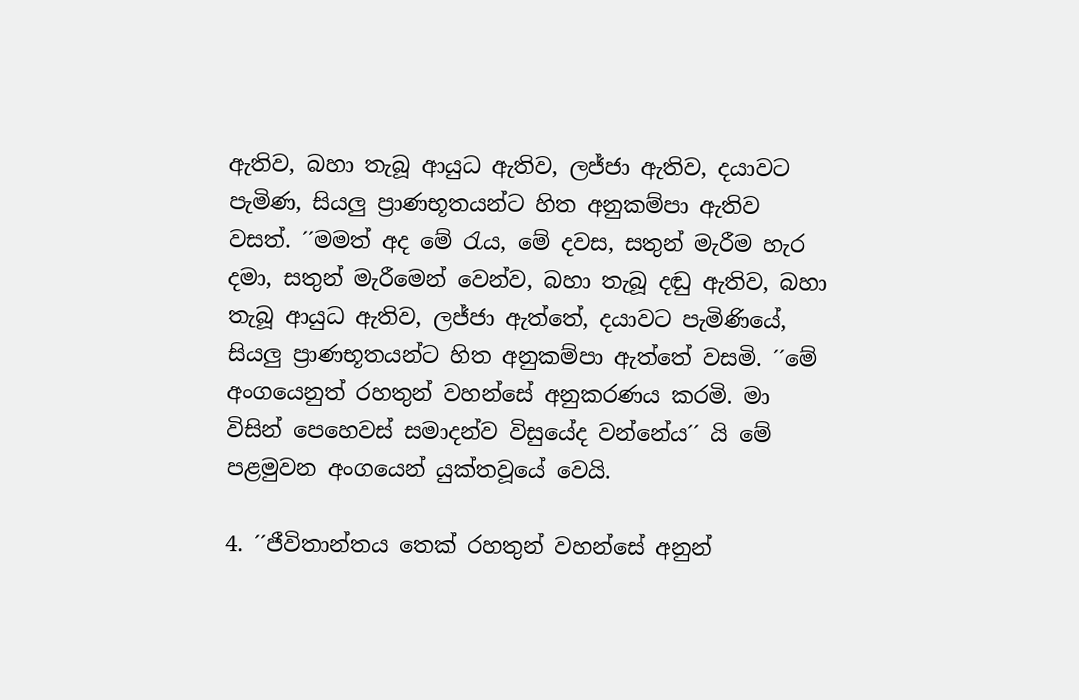ඇතිව, බහා තැබූ ආයුධ ඇතිව, ලජ්ජා ඇතිව, දයාවට පැමිණ, සියලු ප්‍රාණභූතයන්ට හිත අනුකම්පා ඇතිව වසත්. ´´මමත් අද මේ රැය, මේ දවස, සතුන් මැරීම හැර දමා, සතුන් මැරීමෙන් වෙන්ව, බහා තැබූ දඬු ඇතිව, බහා තැබූ ආයුධ ඇතිව, ලජ්ජා ඇත්තේ, දයාවට පැමිණියේ, සියලු ප්‍රාණභූතයන්ට හිත අනුකම්පා ඇත්තේ වසමි. ´´මේ අංගයෙනුත් රහතුන් වහන්සේ අනුකරණය කරමි. මා විසින් පෙහෙවස් සමාදන්ව විසුයේද වන්නේය´´ යි මේ පළමුවන අංගයෙන් යුක්තවූයේ වෙයි.

4. ´´ජීවිතාන්තය තෙක් රහතුන් වහන්සේ අනුන්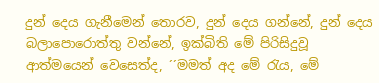දුන් දෙය ගැනීමෙන් තොරව, දුන් දෙය ගන්නේ, දුන් දෙය බලාපොරොත්තු වන්නේ, ඉක්බිති මේ පිරිසිදුවූ ආත්මයෙන් වෙසෙත්ද, ´´මමත් අද මේ රැය, මේ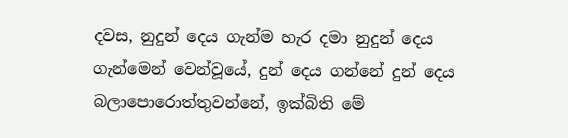දවස, නුදුන් දෙය ගැන්ම හැර දමා නුදුන් දෙය ගැන්මෙන් වෙන්වූයේ, දුන් දෙය ගන්නේ දුන් දෙය බලාපොරොත්තුවන්නේ, ඉක්බිති මේ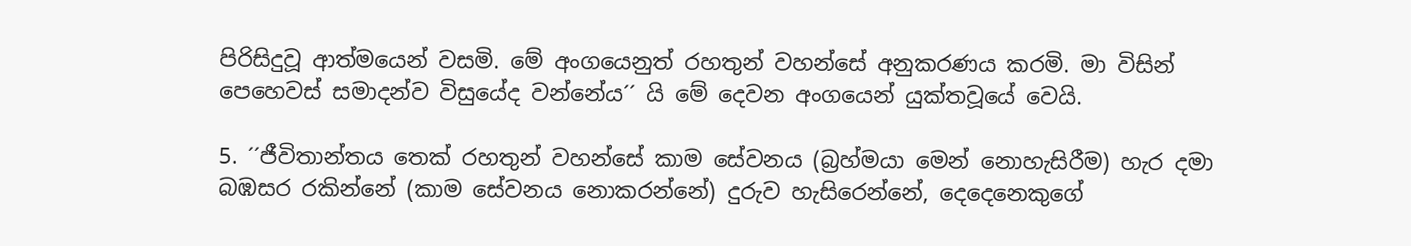පිරිසිදුවූ ආත්මයෙන් වසමි. මේ අංගයෙනුත් රහතුන් වහන්සේ අනුකරණය කරමි. මා විසින් පෙහෙවස් සමාදන්ව විසුයේද වන්නේය´´ යි මේ දෙවන අංගයෙන් යුක්තවූයේ වෙයි.

5. ´´ජීවිතාන්තය තෙක් රහතුන් වහන්සේ කාම සේවනය (බ්‍රහ්මයා මෙන් නොහැසිරීම) හැර දමා බඹසර රකින්නේ (කාම සේවනය නොකරන්නේ) දුරුව හැසිරෙන්නේ, දෙදෙනෙකුගේ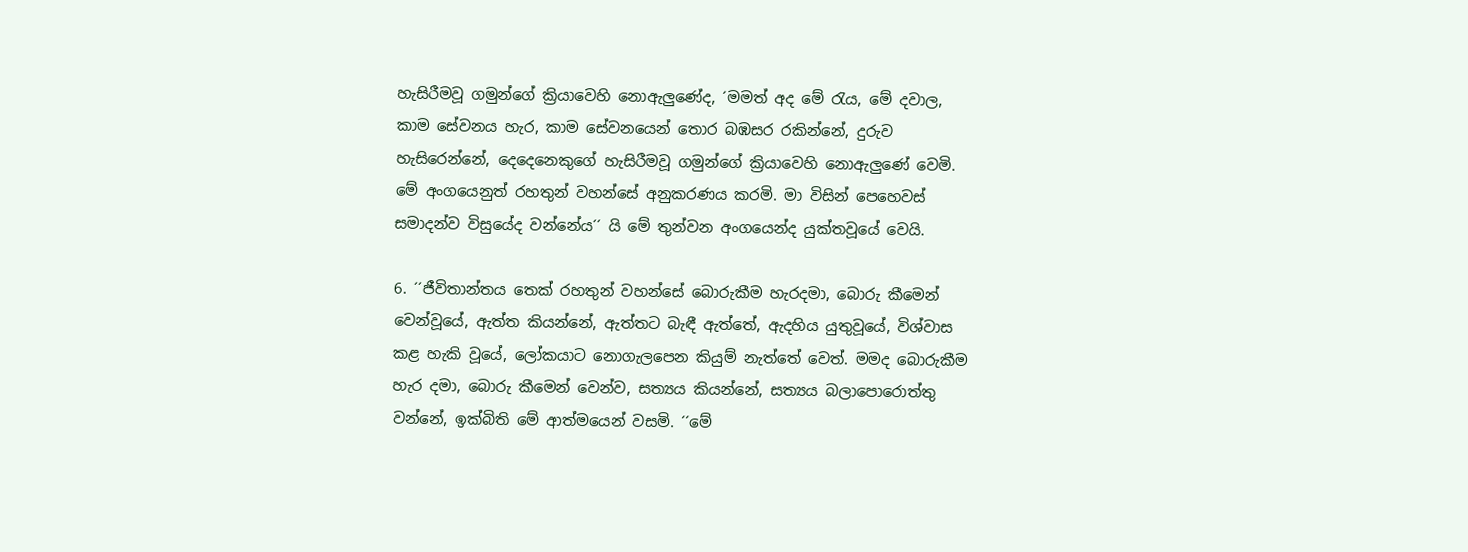හැසිරීමවූ ගමුන්ගේ ක්‍රියාවෙහි නොඇලුණේද, ´මමත් අද මේ රැය, මේ දවාල, කාම සේවනය හැර, කාම සේවනයෙන් තොර බඹසර රකින්නේ, දුරුව හැසිරෙන්නේ, දෙදෙනෙකුගේ හැසිරීමවූ ගමුන්ගේ ක්‍රියාවෙහි නොඇලුණේ වෙමි. මේ අංගයෙනුත් රහතුන් වහන්සේ අනුකරණය කරමි. මා විසින් පෙහෙවස් සමාදන්ව විසුයේද වන්නේය´´ යි මේ තුන්වන අංගයෙන්ද යුක්තවූයේ වෙයි.

6. ´´ජීවිතාන්තය තෙක් රහතුන් වහන්සේ බොරුකීම හැරදමා, බොරු කීමෙන් වෙන්වූයේ, ඇත්ත කියන්නේ, ඇත්තට බැඳී ඇත්තේ, ඇදහිය යුතුවූයේ, විශ්වාස කළ හැකි වූයේ, ලෝකයාට නොගැලපෙන කියුම් නැත්තේ වෙත්. මමද බොරුකීම හැර දමා, බොරු කීමෙන් වෙන්ව, සත්‍යය කියන්නේ, සත්‍යය බලාපොරොත්තු වන්නේ, ඉක්බිති මේ ආත්මයෙන් වසමි. ´´මේ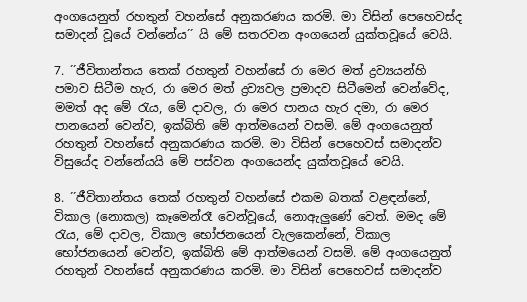අංගයෙනුත් රහතුන් වහන්සේ අනුකරණය කරමි. මා විසින් පෙහෙවස්ද සමාදන් වූයේ වන්නේය´´ යි මේ සතරවන අංගයෙන් යුක්තවූයේ වෙයි.

7. ´´ජීවිතාන්තය තෙක් රහතුන් වහන්සේ රා මෙර මත් ද්‍රව්‍යයන්හි පමාව සිටීම හැර, රා මෙර මත් ද්‍රව්‍යවල ප්‍රමාදව සිටීමෙන් වෙන්වේද, මමත් අද මේ රැය, මේ දාවල, රා මෙර පානය හැර දමා, රා මෙර පානයෙන් වෙන්ව, ඉක්බිති මේ ආත්මයෙන් වසමි. මේ අංගයෙනුත් රහතුන් වහන්සේ අනුකරණය කරමි. මා විසින් පෙහෙවස් සමාදන්ව විසුයේද වන්නේයයි මේ පස්වන අංගයෙන්ද යුක්තවූයේ වෙයි.

8. ´´ජීවිතාන්තය තෙක් රහතුන් වහන්සේ එකම බතක් වළඳන්නේ, විකාල (නොකල) කෑමෙන්රෑ වෙන්වූයේ, නොඇලුණේ වෙත්. මමද මේ රැය, මේ දාවල, විකාල භෝජනයෙන් වැලකෙන්නේ, විකාල භෝජනයෙන් වෙන්ව, ඉක්බිති මේ ආත්මයෙන් වසමි. මේ අංගයෙනුත් රහතුන් වහන්සේ අනුකරණය කරමි. මා විසින් පෙහෙවස් සමාදන්ව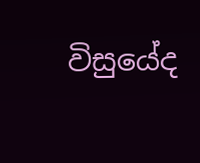විසුයේද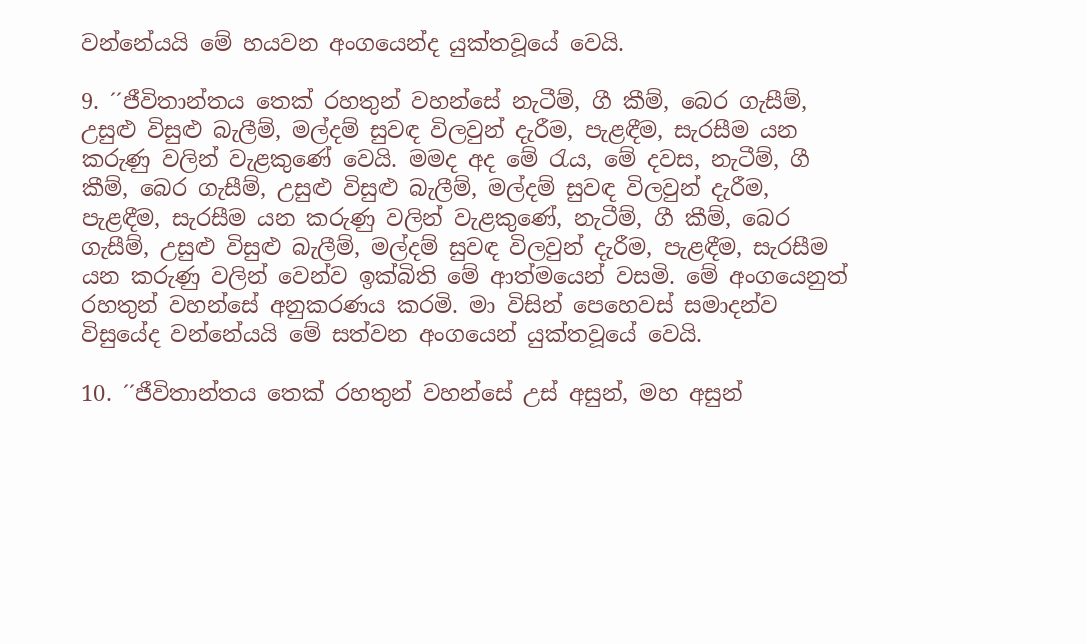වන්නේයයි මේ හයවන අංගයෙන්ද යුක්තවූයේ වෙයි.

9. ´´ජීවිතාන්තය තෙක් රහතුන් වහන්සේ නැටීම්, ගී කීම්, බෙර ගැසීම්, උසුළු විසුළු බැලීම්, මල්දම් සුවඳ විලවුන් දැරීම, පැළඳීම, සැරසීම යන කරුණු වලින් වැළකුණේ වෙයි. මමද අද මේ රැය, මේ දවස, නැටීම්, ගී කීම්, බෙර ගැසීම්, උසුළු විසුළු බැලීම්, මල්දම් සුවඳ විලවුන් දැරීම, පැළඳීම, සැරසීම යන කරුණු වලින් වැළකුණේ, නැටීම්, ගී කීම්, බෙර ගැසීම්, උසුළු විසුළු බැලීම්, මල්දම් සුවඳ විලවුන් දැරීම, පැළඳීම, සැරසීම යන කරුණු වලින් වෙන්ව ඉක්බිති මේ ආත්මයෙන් වසමි. මේ අංගයෙනුත් රහතුන් වහන්සේ අනුකරණය කරමි. මා විසින් පෙහෙවස් සමාදන්ව විසුයේද වන්නේයයි මේ සත්වන අංගයෙන් යුක්තවූයේ වෙයි.

10. ´´ජීවිතාන්තය තෙක් රහතුන් වහන්සේ උස් අසුන්, මහ අසුන්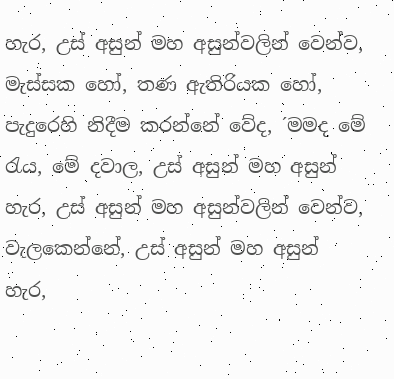හැර, උස් අසුන් මහ අසුන්වලින් වෙන්ව, මැස්සක හෝ, තණ ඇතිරියක හෝ, පැදුරෙහි නිදීම කරන්නේ වේද, ´මමද මේ රැය, මේ දවාල, උස් අසුන් මහ අසුන් හැර, උස් අසුන් මහ අසුන්වලින් වෙන්ව, වැලකෙන්නේ, උස් අසුන් මහ අසුන් හැර,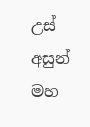උස් අසුන් මහ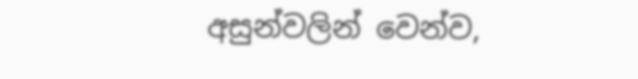අසුන්වලින් වෙන්ව,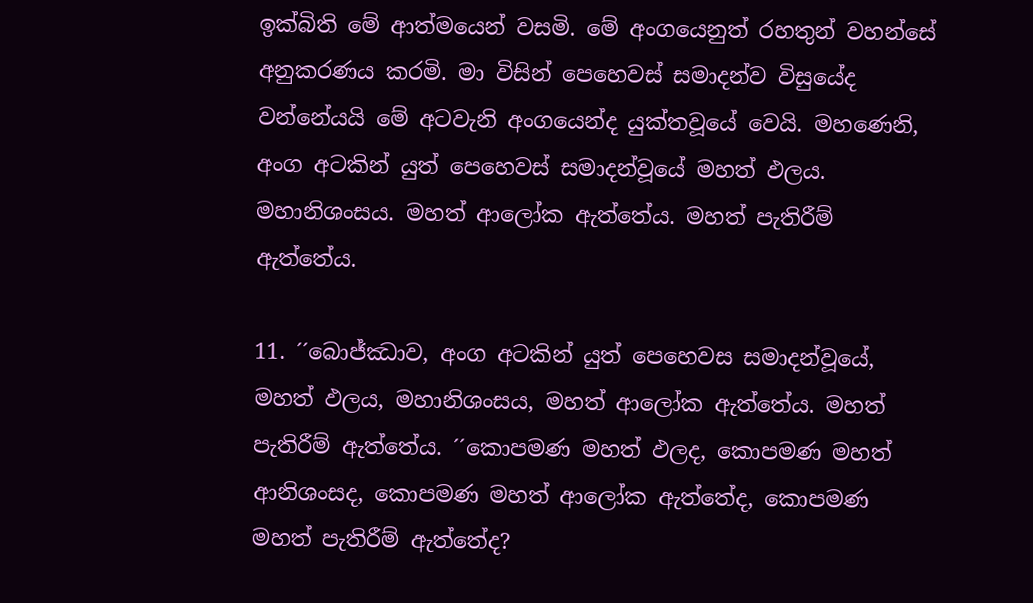ඉක්බිති මේ ආත්මයෙන් වසමි. මේ අංගයෙනුත් රහතුන් වහන්සේ අනුකරණය කරමි. මා විසින් පෙහෙවස් සමාදන්ව විසුයේද වන්නේයයි මේ අටවැනි අංගයෙන්ද යුක්තවූයේ වෙයි. මහණෙනි, අංග අටකින් යුත් පෙහෙවස් සමාදන්වූයේ මහත් ඵලය. මහානිශංසය. මහත් ආලෝක ඇත්තේය. මහත් පැතිරීම් ඇත්තේය.

11. ´´බොජ්ඣාව, අංග අටකින් යුත් පෙහෙවස සමාදන්වූයේ, මහත් ඵලය, මහානිශංසය, මහත් ආලෝක ඇත්තේය. මහත් පැතිරීම් ඇත්තේය. ´´කොපමණ මහත් ඵලද, කොපමණ මහත් ආනිශංසද, කොපමණ මහත් ආලෝක ඇත්තේද, කොපමණ මහත් පැතිරීම් ඇත්තේද?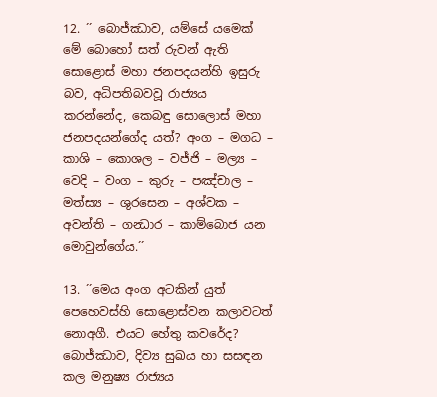12. ´´ බොජ්ඣාව, යම්සේ යමෙක් මේ බොහෝ සත් රුවන් ඇති සොළොස් මහා ජනපදයන්හි ඉසුරු බව, අධිපතිබවවූ රාජ්‍යය කරන්නේද, කෙබඳු සොලොස් මහා ජනපදයන්ගේද යත්? අංග – මගධ – කාශි – කොශල – වජ්ජි – මල්‍ය – වෙදි – වංග – කුරු – පඤ්චාල – මත්ස්‍ය – ශුරසෙන – අශ්වක – අවන්ති – ගන්‍ධාර – කාම්බොජ යන මොවුන්ගේය.´´

13. ´´මෙය අංග අටකින් යුත් පෙහෙවස්හි සොළොස්වන කලාවටත් නොඅගී. එයට හේතු කවරේද? බොජ්ඣාව, දිව්‍ය සුඛය හා සසඳන කල මනුෂ්‍ය රාජ්‍යය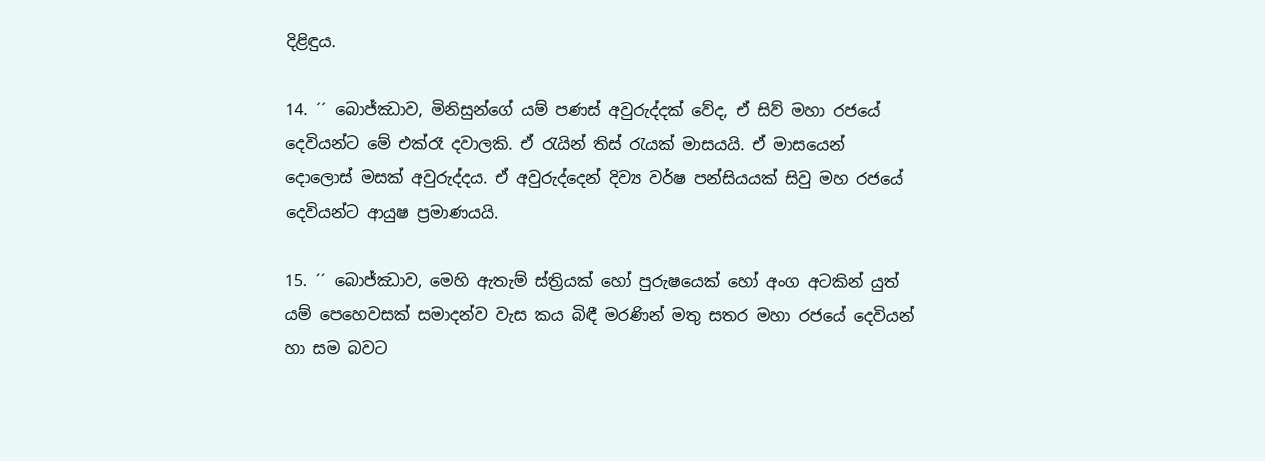දිළිඳුය.

14. ´´ බොජ්ඣාව, මිනිසුන්ගේ යම් පණස් අවුරුද්දක් වේද, ඒ සිව් මහා රජයේ දෙවියන්ට මේ එක්රෑ දවාලකි. ඒ රැයින් තිස් රැයක් මාසයයි. ඒ මාසයෙන් දොලොස් මසක් අවුරුද්දය. ඒ අවුරුද්දෙන් දිව්‍ය වර්ෂ පන්සියයක් සිවු මහ රජයේ දෙවියන්ට ආයුෂ ප්‍රමාණයයි.

15. ´´ බොජ්ඣාව, මෙහි ඇතැම් ස්ත්‍රියක් හෝ පුරුෂයෙක් හෝ අංග අටකින් යුත් යම් පෙහෙවසක් සමාදන්ව වැස කය බිඳී මරණින් මතු සතර මහා රජයේ දෙවියන් හා සම බවට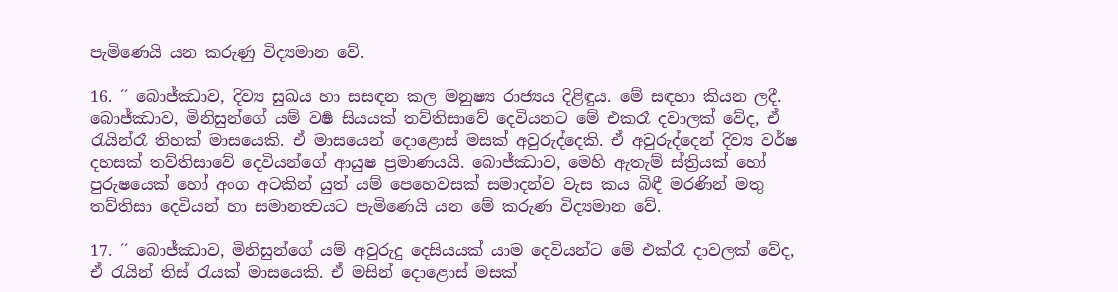පැමිණෙයි යන කරුණු විද්‍යමාන වේ.

16. ´´ බොජ්ඣාව, දිව්‍ය සුඛය හා සසඳන කල මනුෂ්‍ය රාජ්‍යය දිළිඳුය. මේ සඳහා කියන ලදී. බොජ්ඣාව, මිනිසුන්ගේ යම් වර්‍ෂ සියයක් තව්තිසාවේ දෙවියනට මේ එකරෑ දවාලක් වේද, ඒ රැයින්රෑ තිහක් මාසයෙකි. ඒ මාසයෙන් දොළොස් මසක් අවුරුද්දෙකි. ඒ අවුරුද්දෙන් දිව්‍ය වර්ෂ දහසක් තව්තිසාවේ දෙවියන්ගේ ආයුෂ ප්‍රමාණයයි. බොජ්ඣාව, මෙහි ඇතැම් ස්ත්‍රියක් හෝ පුරුෂයෙක් හෝ අංග අටකින් යුත් යම් පෙහෙවසක් සමාදන්ව වැස කය බිඳී මරණින් මතු තව්තිසා දෙවියන් හා සමානත්‍වයට පැමිණෙයි යන මේ කරුණ විද්‍යමාන වේ.

17. ´´ බොජ්ඣාව, මිනිසුන්ගේ යම් අවුරුදු දෙසියයක් යාම දෙවියන්ට මේ එක්රෑ දාවලක් වේද, ඒ රැයින් තිස් රැයක් මාසයෙකි. ඒ මසින් දොළොස් මසක්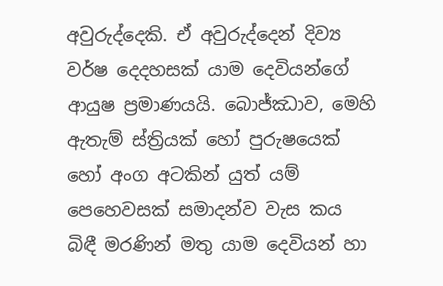අවුරුද්දෙකි. ඒ අවුරුද්දෙන් දිව්‍ය වර්ෂ දෙදහසක් යාම දෙවියන්ගේ ආයුෂ ප්‍රමාණයයි. බොජ්ඣාව, මෙහි ඇතැම් ස්ත්‍රියක් හෝ පුරුෂයෙක් හෝ අංග අටකින් යුත් යම් පෙහෙවසක් සමාදන්ව වැස කය බිඳී මරණින් මතු යාම දෙවියන් හා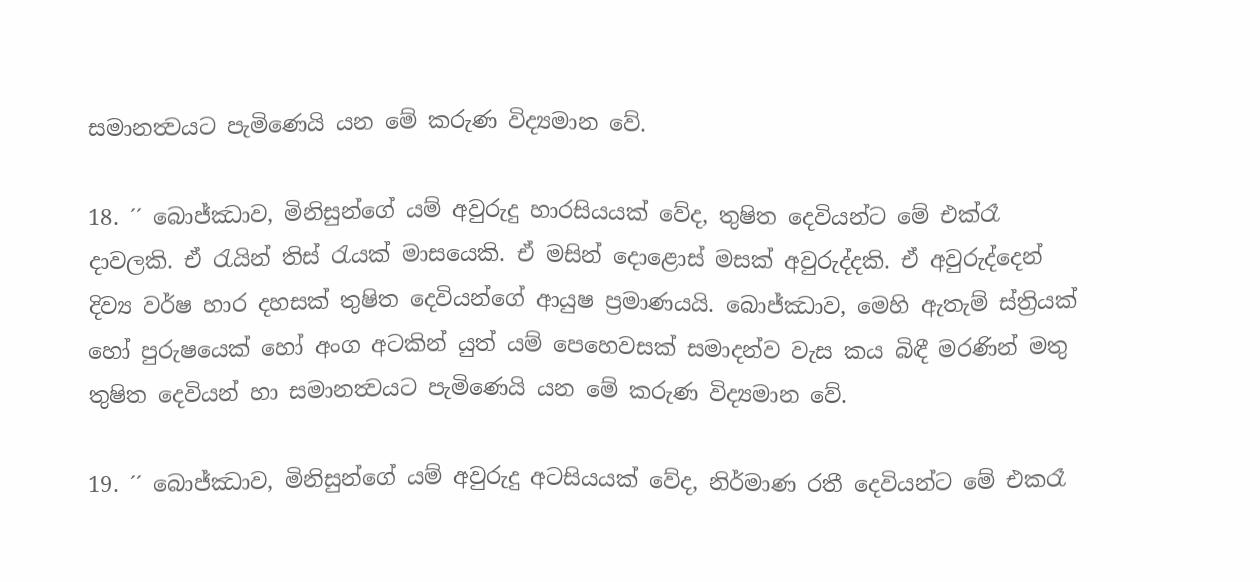සමානත්‍වයට පැමිණෙයි යන මේ කරුණ විද්‍යමාන වේ.

18. ´´ බොජ්ඣාව, මිනිසුන්ගේ යම් අවුරුදු හාරසියයක් වේද, තුෂිත දෙවියන්ට මේ එක්රෑ දාවලකි. ඒ රැයින් තිස් රැයක් මාසයෙකි. ඒ මසින් දොළොස් මසක් අවුරුද්දකි. ඒ අවුරුද්දෙන් දිව්‍ය වර්ෂ හාර දහසක් තුෂිත දෙවියන්ගේ ආයුෂ ප්‍රමාණයයි. බොජ්ඣාව, මෙහි ඇතැම් ස්ත්‍රියක් හෝ පුරුෂයෙක් හෝ අංග අටකින් යුත් යම් පෙහෙවසක් සමාදන්ව වැස කය බිඳී මරණින් මතු තුෂිත දෙවියන් හා සමානත්‍වයට පැමිණෙයි යන මේ කරුණ විද්‍යමාන වේ.

19. ´´ බොජ්ඣාව, මිනිසුන්ගේ යම් අවුරුදු අටසියයක් වේද, නිර්මාණ රතී දෙවියන්ට මේ එකරෑ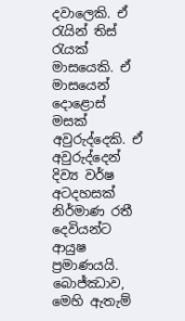දවාලෙකි. ඒ රැයින් තිස් රැයක් මාසයෙකි. ඒ මාසයෙන් දොළොස් මසක් අවුරුද්දෙකි. ඒ අවුරුද්දෙන් දිව්‍ය වර්ෂ අටදහසක් නිර්මාණ රතී දෙවියන්ට ආයුෂ ප්‍රමාණයයි. බොජ්ඣාව, මෙහි ඇතැම්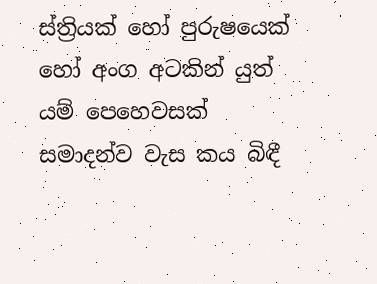ස්ත්‍රියක් හෝ පුරුෂයෙක් හෝ අංග අටකින් යුත් යම් පෙහෙවසක් සමාදන්ව වැස කය බිඳී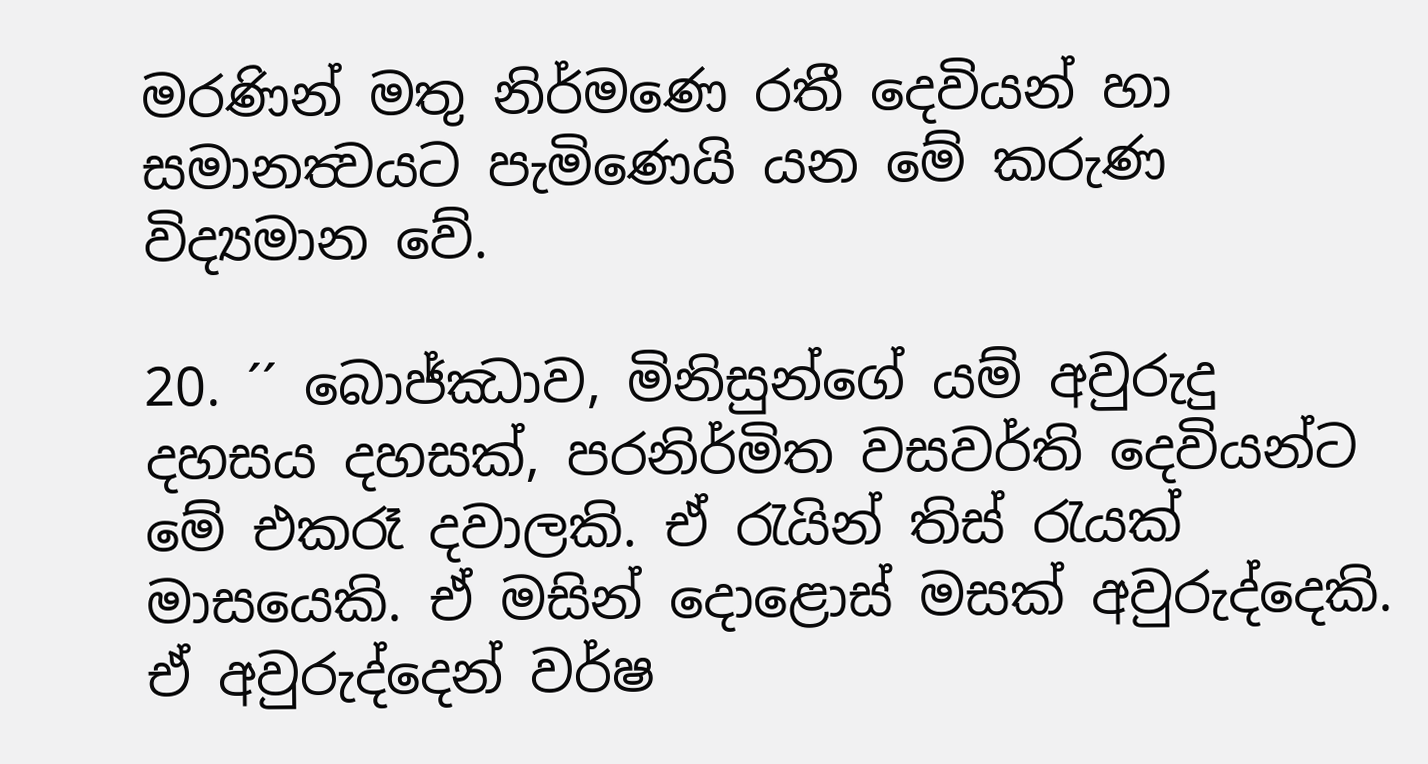මරණින් මතු නිර්මණෙ රතී දෙවියන් හා සමානත්‍වයට පැමිණෙයි යන මේ කරුණ විද්‍යමාන වේ.

20. ´´ බොජ්ඣාව, මිනිසුන්ගේ යම් අවුරුදු දහසය දහසක්, පරනිර්මිත වසවර්ති දෙවියන්ට මේ එකරෑ දවාලකි. ඒ රැයින් තිස් රැයක් මාසයෙකි. ඒ මසින් දොළොස් මසක් අවුරුද්දෙකි. ඒ අවුරුද්දෙන් වර්ෂ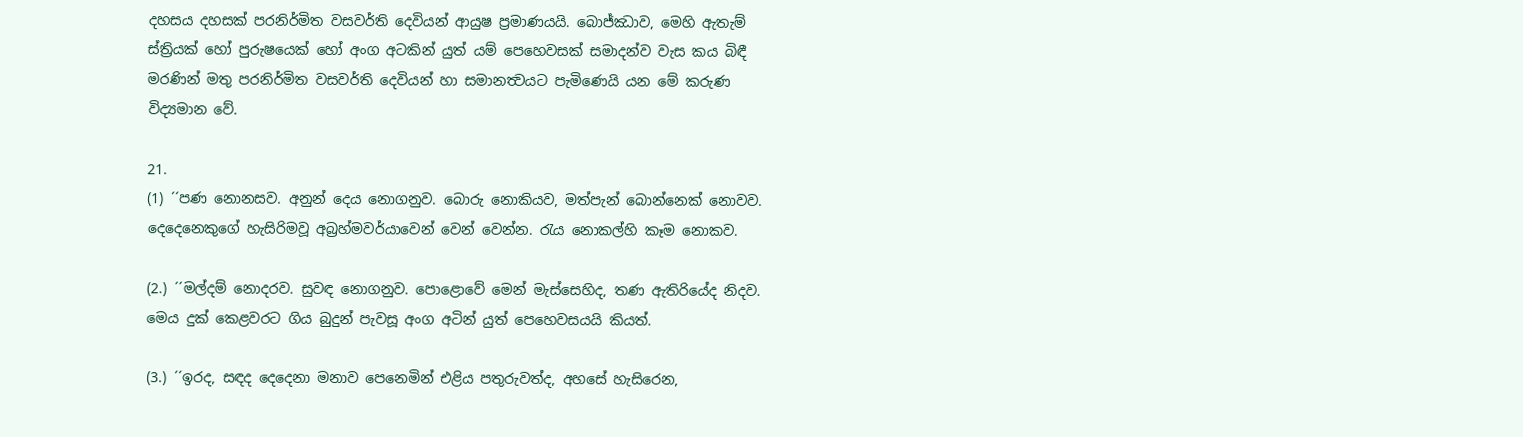දහසය දහසක් පරනිර්මිත වසවර්ති දෙවියන් ආයුෂ ප්‍රමාණයයි. බොජ්ඣාව, මෙහි ඇතැම් ස්ත්‍රියක් හෝ පුරුෂයෙක් හෝ අංග අටකින් යුත් යම් පෙහෙවසක් සමාදන්ව වැස කය බිඳී මරණින් මතු පරනිර්මිත වසවර්ති දෙවියන් හා සමානත්‍වයට පැමිණෙයි යන මේ කරුණ විද්‍යමාන වේ.

21.
(1) ´´පණ නොනසව. අනුන් දෙය නොගනුව. බොරු නොකියව, මත්පැන් බොන්නෙක් නොවව. දෙදෙනෙකුගේ හැසිරිමවූ අබ්‍රහ්මවර්යාවෙන් වෙන් වෙන්න. රැය නොකල්හි කෑම නොකව.

(2.) ´´මල්දම් නොදරව. සුවඳ නොගනුව. පොළොවේ මෙන් මැස්සෙහිද, තණ ඇතිරියේද නිදව. මෙය දුක් කෙළවරට ගිය බුදුන් පැවසූ අංග අටින් යුත් පෙහෙවසයයි කියත්.

(3.) ´´ඉරද, සඳද දෙදෙනා මනාව පෙනෙමින් එළිය පතුරුවත්ද, අහසේ හැසිරෙන,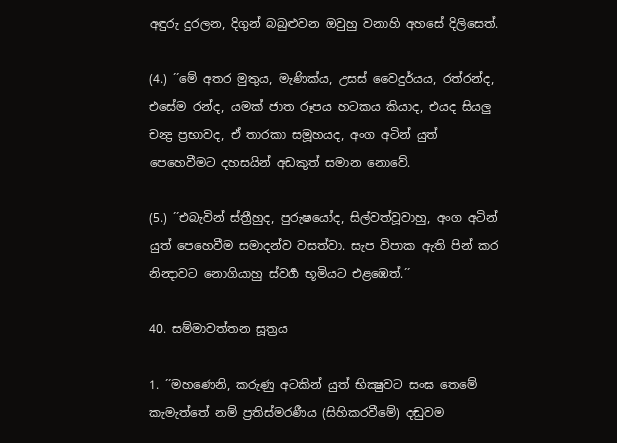අඳුරු දුරලන, දිගුන් බබුළුවන ඔවුහු වනාහි අහසේ දිලිසෙත්.

(4.) ´´මේ අතර මුතුය, මැණික්ය, උසස් වෛදුර්යය, රත්රන්ද, එසේම රන්ද, යමක් ජාත රූපය හටකය කියාද, එයද සියලු චන්‍ද්‍ර ප්‍රභාවද, ඒ තාරකා සමූහයද, අංග අටින් යුත් පෙහෙවීමට දහසයින් අඩකුත් සමාන නොවේ.

(5.) ´´එබැවින් ස්ත්‍රීහුද, පුරුෂයෝද, සිල්වත්වූවාහු, අංග අටින් යුත් පෙහෙවීම සමාදන්ව වසත්වා. සැප විපාක ඇති පින් කර නින්‍දාවට නොගියාහු ස්වර්‍ග භූමියට එළඹෙත්.´´

40. සම්මාවත්තන සූත්‍රය

1. ´´මහණෙනි, කරුණු අටකින් යුත් භික්‍ෂුවට සංඝ තෙමේ කැමැත්තේ නම් ප්‍රතිස්මරණීය (සිහිකරවීමේ) දඬුවම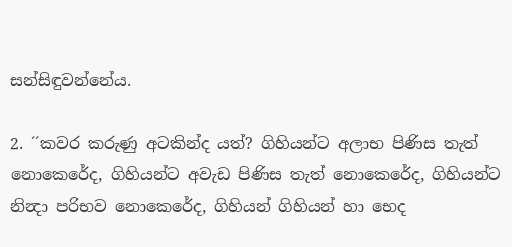සන්සිඳුවන්නේය.

2. ´´කවර කරුණු අටකින්ද යත්? ගිහියන්ට අලාභ පිණිස තැත් නොකෙරේද, ගිහියන්ට අවැඩ පිණිස තැත් නොකෙරේද, ගිහියන්ට නින්‍දා පරිභව නොකෙරේද, ගිහියන් ගිහියන් හා භෙද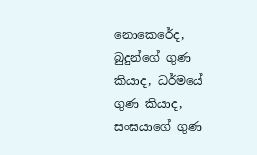නොකෙරේද, බුදුන්ගේ ගුණ කියාද, ධර්මයේ ගුණ කියාද, සංඝයාගේ ගුණ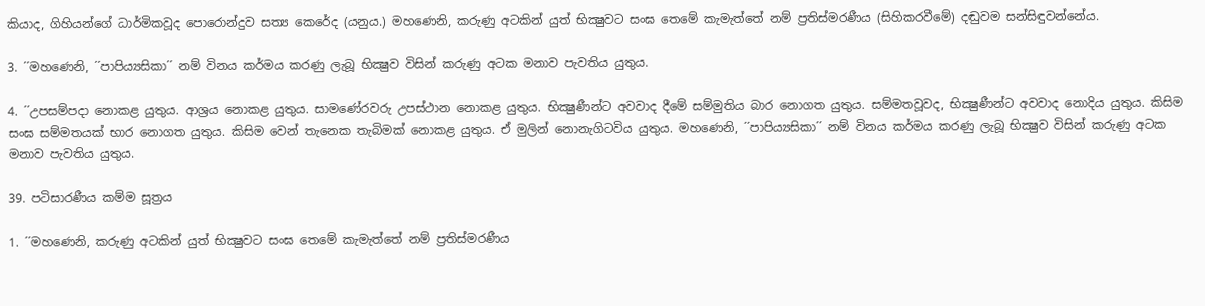කියාද, ගිහියන්ගේ ධාර්මිකවූද පොරොන්දුව සත්‍ය කෙරේද (යනුය.) මහණෙනි, කරුණු අටකින් යුත් භික්‍ෂුවට සංඝ තෙමේ කැමැත්තේ නම් ප්‍රතිස්මරණීය (සිහිකරවීමේ) දඬුවම සන්සිඳුවන්නේය.

3. ´´මහණෙනි, ´´පාපිය්‍යසිකා´´ නම් විනය කර්මය කරණු ලැබූ භික්‍ෂුව විසින් කරුණු අටක මනාව පැවතිය යුතුය.

4. ´´උපසම්පදා නොකළ යුතුය. ආශ්‍රය නොකළ යුතුය. සාමණේරවරු උපස්ථාන නොකළ යුතුය. භික්‍ෂුණීන්ට අවවාද දීමේ සම්මුතිය බාර නොගත යුතුය. සම්මතවූවද, භික්‍ෂුණීන්ට අවවාද නොදිය යුතුය. කිසිම සංඝ සම්මතයක් භාර නොගත යුතුය. කිසිම වෙන් තැනෙක තැබිමක් නොකළ යුතුය. ඒ මුලින් නොනැගිටවිය යුතුය. මහණෙනි, ´´පාපිය්‍යසිකා´´ නම් විනය කර්මය කරණු ලැබූ භික්‍ෂුව විසින් කරුණු අටක මනාව පැවතිය යුතුය.

39. පටිසාරණීය කම්ම සූත්‍රය

1. ´´මහණෙනි, කරුණු අටකින් යුත් භික්‍ෂුවට සංඝ තෙමේ කැමැත්තේ නම් ප්‍රතිස්මරණීය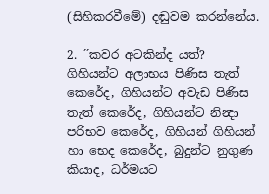(සිහිකරවීමේ) දඬුවම කරන්නේය.

2. ´´කවර අටකින්ද යත්? ගිහියන්ට අලාභය පිණිස තැත් කෙරේද, ගිහියන්ට අවැඩ පිණිස තැත් කෙරේද, ගිහියන්ට නින්‍දා පරිභව කෙරේද, ගිහියන් ගිහියන් හා භෙද කෙරේද, බුදුන්ට නුගුණ කියාද, ධර්මයට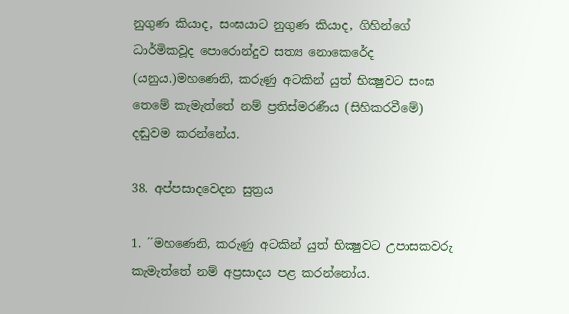නුගුණ කියාද, සංඝයාට නුගුණ කියාද, ගිහින්ගේ ධාර්මිකවූද පොරොන්දුව සත්‍ය නොකෙරේද (යනුය.)මහණෙනි, කරුණු අටකින් යුත් භික්‍ෂුවට සංඝ තෙමේ කැමැත්තේ නම් ප්‍රතිස්මරණීය (සිහිකරවීමේ) දඬුවම කරන්නේය.

38. අප්පසාදවෙදන සුත්‍රය

1. ´´මහණෙනි, කරුණු අටකින් යුත් භික්‍ෂුවට උපාසකවරු කැමැත්තේ නම් අප්‍රසාදය පළ කරන්නෝය.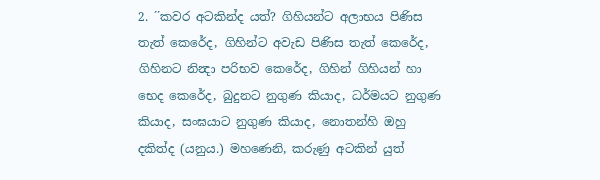2. ´´කවර අටකින්ද යත්? ගිහියන්ට අලාභය පිණිස තැත් කෙරේද, ගිහින්ට අවැඩ පිණිස තැත් කෙරේද, ගිහිනට නින්‍දා පරිභව කෙරේද, ගිහින් ගිහියන් හා භෙද කෙරේද, බුදුනට නුගුණ කියාද, ධර්මයට නුගුණ කියාද, සංඝයාට නුගුණ කියාද, නොතන්හි ඔහු දකිත්ද (යනුය.) මහණෙනි, කරුණු අටකින් යුත්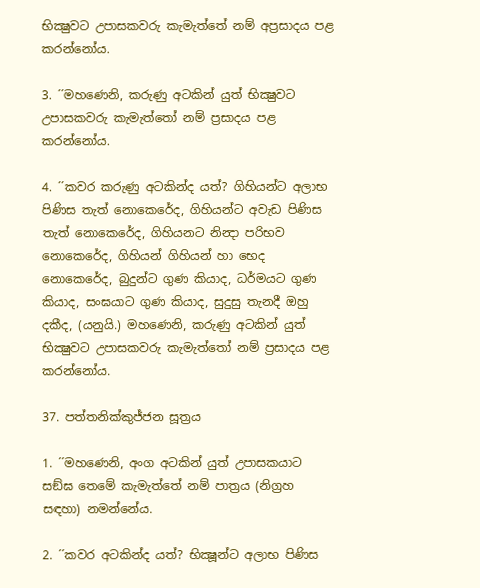භික්‍ෂුවට උපාසකවරු කැමැත්තේ නම් අප්‍රසාදය පළ කරන්නෝය.

3. ´´මහණෙනි, කරුණු අටකින් යුත් භික්‍ෂුවට උපාසකවරු කැමැත්තෝ නම් ප්‍රසාදය පළ කරන්නෝය.

4. ´´කවර කරුණු අටකින්ද යත්? ගිහියන්ට අලාභ පිණිස තැත් නොකෙරේද, ගිහියන්ට අවැඩ පිණිස තැත් නොකෙරේද, ගිහියනට නින්‍දා පරිභව නොකෙරේද, ගිහියන් ගිහියන් හා භෙද නොකෙරේද, බුදුන්ට ගුණ කියාද, ධර්මයට ගුණ කියාද, සංඝයාට ගුණ කියාද, සුදුසු තැනදී ඔහු දකීද, (යනුයි.) මහණෙනි, කරුණු අටකින් යුත් භික්‍ෂුවට උපාසකවරු කැමැත්තෝ නම් ප්‍රසාදය පළ කරන්නෝය.

37. පත්තනික්කුජ්ජන සූත්‍රය

1. ´´මහණෙනි, අංග අටකින් යුත් උපාසකයාට සඞ්ඝ තෙමේ කැමැත්තේ නම් පාත්‍රය (නිග්‍රහ සඳහා) නමන්නේය.

2. ´´කවර අටකින්ද යත්? භික්‍ෂූන්ට අලාභ පිණිස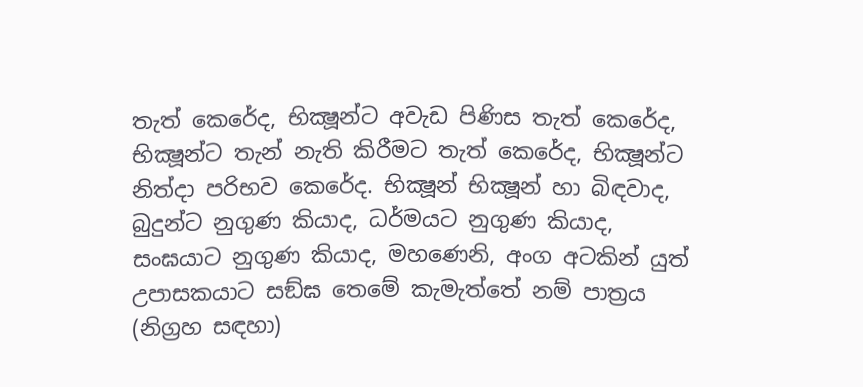තැත් කෙරේද, භික්‍ෂූන්ට අවැඩ පිණිස තැත් කෙරේද, භික්‍ෂූන්ට තැන් නැති කිරීමට තැත් කෙරේද, භික්‍ෂූන්ට නිත්‍දා පරිභව කෙරේද. භික්‍ෂූන් භික්‍ෂූන් හා බිඳවාද, බුදුන්ට නුගුණ කියාද, ධර්මයට නුගුණ කියාද, සංඝයාට නුගුණ කියාද, මහණෙනි, අංග අටකින් යුත් උපාසකයාට සඞ්ඝ තෙමේ කැමැත්තේ නම් පාත්‍රය (නිග්‍රහ සඳහා)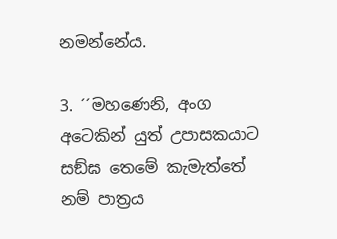නමන්නේය.

3. ´´මහණෙනි, අංග අටෙකින් යුත් උපාසකයාට සඞ්ඝ තෙමේ කැමැත්තේ නම් පාත්‍රය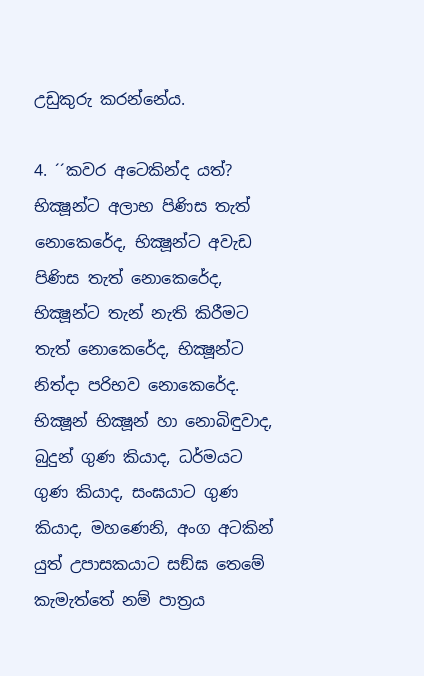උඩුකුරු කරන්නේය.

4. ´´කවර අටෙකින්ද යත්? භික්‍ෂූන්ට අලාභ පිණිස තැත් නොකෙරේද, භික්‍ෂූන්ට අවැඩ පිණිස තැත් නොකෙරේද, භික්‍ෂූන්ට තැන් නැති කිරීමට තැත් නොකෙරේද, භික්‍ෂූන්ට නිත්‍දා පරිභව නොකෙරේද. භික්‍ෂූන් භික්‍ෂූන් හා නොබිඳුවාද, බුදුන් ගුණ කියාද, ධර්මයට ගුණ කියාද, සංඝයාට ගුණ කියාද, මහණෙනි, අංග අටකින් යුත් උපාසකයාට සඞ්ඝ තෙමේ කැමැත්තේ නම් පාත්‍රය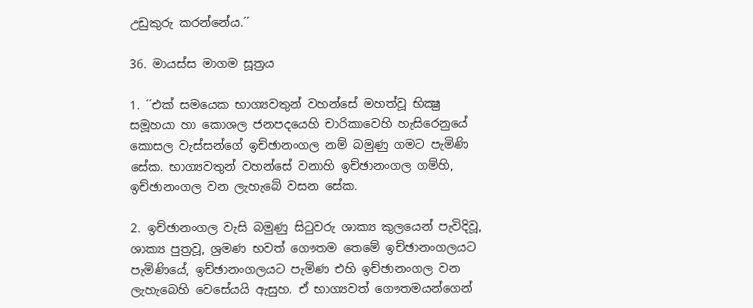උඩුකුරු කරන්නේය.´´

36. මායස්ස මාගම සූත්‍රය

1. ´´එක් සමයෙක භාග්‍යවතුන් වහන්සේ මහත්වූ භික්‍ෂු සමූහයා හා කොශල ජනපදයෙහි චාරිකාවෙහි හැසිරෙනුයේ කොසල වැස්සන්ගේ ඉච්ඡානංගල නම් බමුණු ගමට පැමිණි සේක. භාග්‍යවතුන් වහන්සේ වනාහි ඉච්ඡානංගල ගම්හි, ඉච්ඡානංගල වන ලැහැබේ වසන සේක.

2. ඉච්ඡානංගල වැසි බමුණු සිටුවරු ශාක්‍ය කුලයෙන් පැවිදිවූ, ශාක්‍ය පුත්‍රවූ, ශ්‍රමණ භවත් ගෞතම තෙමේ ඉච්ඡානංගලයට පැමිණියේ, ඉච්ඡානංගලයට පැමිණ එහි ඉච්ඡානංගල වන ලැහැබෙහි වෙසේයයි ඇසුහ. ඒ භාග්‍යවත් ගෞතමයන්ගෙන්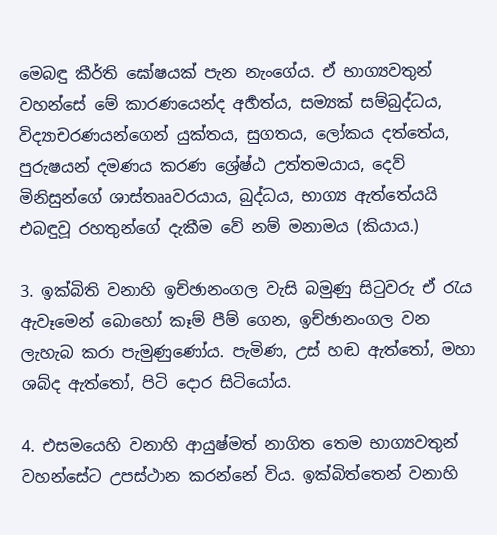මෙබඳු කීර්ති ඝෝෂයක් පැන නැංගේය. ඒ භාග්‍යවතුන් වහන්සේ මේ කාරණයෙන්ද අර්‍හත්ය, සම්‍යක් සම්බුද්ධය, විද්‍යාචරණයන්ගෙන් යුක්තය, සුගතය, ලෝකය දත්තේය, පුරුෂයන් දමණය කරණ ශ්‍රේෂ්ඨ උත්තමයාය, දෙව් මිනිසුන්ගේ ශාස්තෲවරයාය, බුද්ධය, භාග්‍ය ඇත්තේයයි එබඳුවූ රහතුන්ගේ දැකීම වේ නම් මනාමය (කියාය.)

3. ඉක්බිති වනාහි ඉච්ඡානංගල වැසි බමුණු සිටුවරු ඒ රැය ඇවෑමෙන් බොහෝ කෑම් පීම් ගෙන, ඉච්ඡානංගල වන ලැහැබ කරා පැමුණුණෝය. පැමිණ, උස් හඬ ඇත්තෝ, මහා ශබ්ද ඇත්තෝ, පිටි දොර සිටියෝය.

4. එසමයෙහි වනාහි ආයුෂ්මත් නාගිත තෙම භාග්‍යවතුන් වහන්සේට උපස්ථාන කරන්නේ විය. ඉක්බිත්තෙන් වනාහි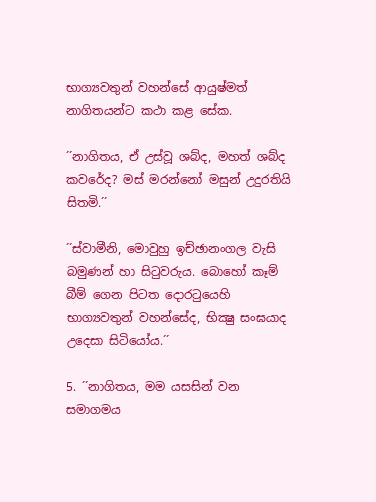භාග්‍යවතුන් වහන්සේ ආයුෂ්මත් නාගිතයන්ට කථා කළ සේක.

´´නාගිතය, ඒ උස්වූ ශබ්ද, මහත් ශබ්ද කවරේද? මස් මරන්නෝ මසුන් උදුරතියි සිතමි.´´

´´ස්වාමීනි, මොවුහු ඉච්ඡානංගල වැසි බමුණන් හා සිටුවරුය. බොහෝ කෑම් බීම් ගෙන පිටත දොරටුයෙහි භාග්‍යවතුන් වහන්සේද, භික්‍ෂු සංඝයාද උදෙසා සිටියෝය.´´

5. ´´නාගිතය, මම යසසින් වන සමාගමය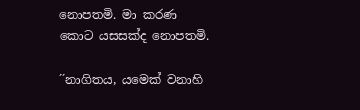නොපතමි. මා කරණ කොට යසසක්ද නොපතමි.

´´නාගිතය, යමෙක් වනාහි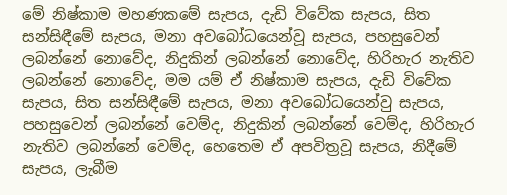මේ නිෂ්කාම මහණකමේ සැපය, දැඩි විවේක සැපය, සිත සන්සිඳීමේ සැපය, මනා අවබෝධයෙන්වූ සැපය, පහසුවෙන් ලබන්නේ නොවේද, නිදුකින් ලබන්නේ නොවේද, හිරිහැර නැතිව ලබන්නේ නොවේද, මම යම් ඒ නිෂ්කාම සැපය, දැඩි විවේක සැපය, සිත සන්සිඳීමේ සැපය, මනා අවබෝධයෙන්වු සැපය, පහසුවෙන් ලබන්නේ වෙම්ද, නිදුකින් ලබන්නේ වෙම්ද, හිරිහැර නැතිව ලබන්නේ වෙම්ද, හෙතෙම ඒ අපවිත්‍රවූ සැපය, නිදීමේ සැපය, ලැබීම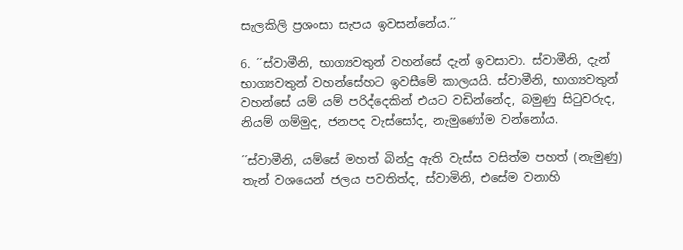සැලකිලි ප්‍රශංසා සැපය ඉවසන්නේය.´´

6. ´´ස්වාමීනි, භාග්‍යවතුන් වහන්සේ දැන් ඉවසාවා. ස්වාමීනි, දැන් භාග්‍යවතුන් වහන්සේහට ඉවසීමේ කාලයයි. ස්වාමීනි, භාග්‍යවතුන් වහන්සේ යම් යම් පරිද්දෙකින් එයට වඩින්නේද, බමුණු සිටුවරුද, නියම් ගම්මුද, ජනපද වැස්සෝද, නැමුණෝම වන්නෝය.

´´ස්වාමීනි, යම්සේ මහත් බින්දු ඇති වැස්ස වසිත්ම පහත් (නැමුණු) තැන් වශයෙන් ජලය පවතිත්ද, ස්වාමිනි, එසේම වනාහි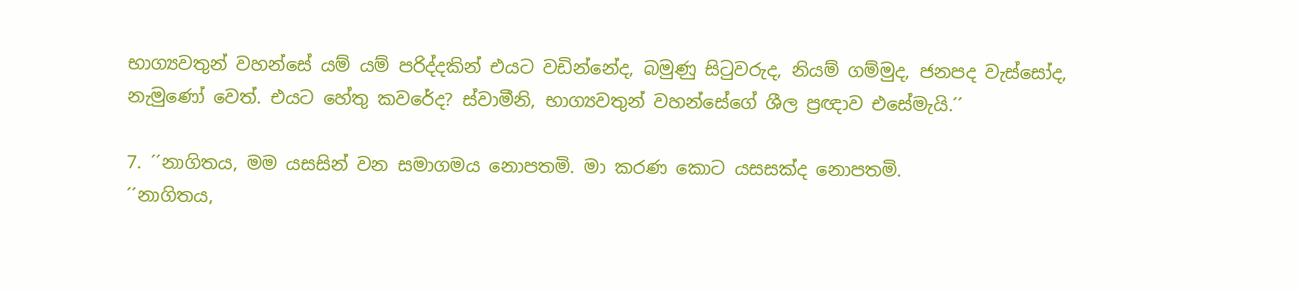භාග්‍යවතුන් වහන්සේ යම් යම් පරිද්දකින් එයට වඩින්නේද, බමුණු සිටුවරුද, නියම් ගම්මුද, ජනපද වැස්සෝද, නැමුණෝ වෙත්. එයට හේතු කවරේද? ස්වාමීනි, භාග්‍යවතුන් වහන්සේගේ ශීල ප්‍රඥාව එසේමැයි.´´

7. ´´නාගිතය, මම යසසින් වන සමාගමය නොපතමි. මා කරණ කොට යසසක්ද නොපතමි.
´´නාගිතය,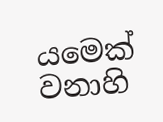යමෙක් වනාහි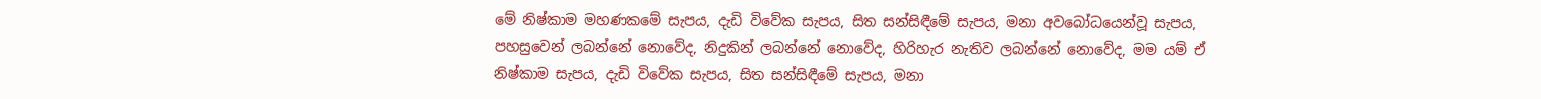මේ නිෂ්කාම මහණකමේ සැපය, දැඩි විවේක සැපය, සිත සන්සිඳීමේ සැපය, මනා අවබෝධයෙන්වූ සැපය, පහසුවෙන් ලබන්නේ නොවේද, නිදුකින් ලබන්නේ නොවේද, හිරිහැර නැතිව ලබන්නේ නොවේද, මම යම් ඒ නිෂ්කාම සැපය, දැඩි විවේක සැපය, සිත සන්සිඳීමේ සැපය, මනා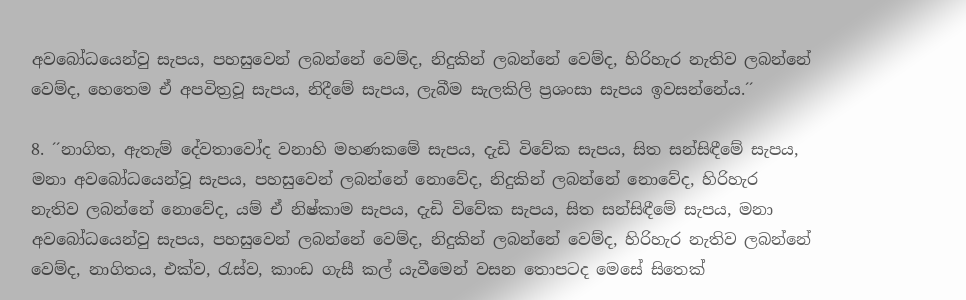අවබෝධයෙන්වු සැපය, පහසුවෙන් ලබන්නේ වෙම්ද, නිදුකින් ලබන්නේ වෙම්ද, හිරිහැර නැතිව ලබන්නේ වෙම්ද, හෙතෙම ඒ අපවිත්‍රවූ සැපය, නිදීමේ සැපය, ලැබීම සැලකිලි ප්‍රශංසා සැපය ඉවසන්නේය.´´

8. ´´නාගිත, ඇතැම් දේවතාවෝද වනාහි මහණකමේ සැපය, දැඩි විවේක සැපය, සිත සන්සිඳීමේ සැපය, මනා අවබෝධයෙන්වූ සැපය, පහසුවෙන් ලබන්නේ නොවේද, නිදුකින් ලබන්නේ නොවේද, හිරිහැර නැතිව ලබන්නේ නොවේද, යම් ඒ නිෂ්කාම සැපය, දැඩි විවේක සැපය, සිත සන්සිඳීමේ සැපය, මනා අවබෝධයෙන්වු සැපය, පහසුවෙන් ලබන්නේ වෙම්ද, නිදුකින් ලබන්නේ වෙම්ද, හිරිහැර නැතිව ලබන්නේ වෙම්ද, නාගිතය, එක්ව, රැස්ව, කාංඩ ගැසී කල් යැවීමෙන් වසන තොපටද මෙසේ සිතෙක්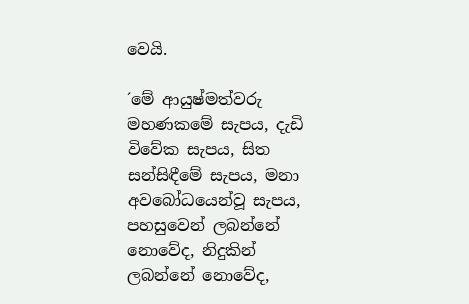වෙයි.

´මේ ආයුෂ්මත්වරු මහණකමේ සැපය, දැඩි විවේක සැපය, සිත සන්සිඳීමේ සැපය, මනා අවබෝධයෙන්වූ සැපය, පහසුවෙන් ලබන්නේ නොවේද, නිදුකින් ලබන්නේ නොවේද,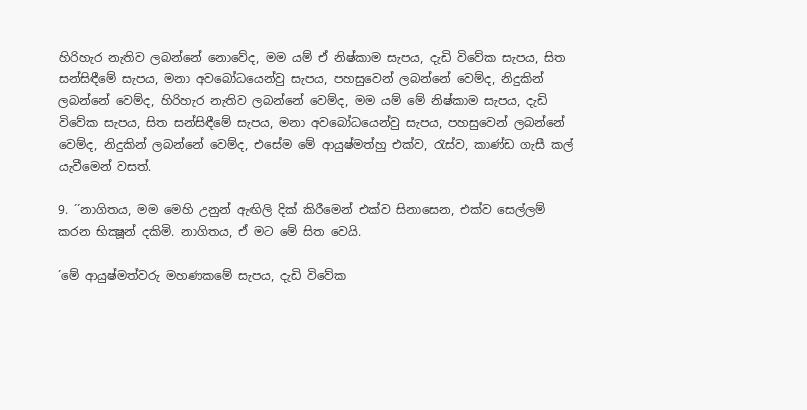හිරිහැර නැතිව ලබන්නේ නොවේද, මම යම් ඒ නිෂ්කාම සැපය, දැඩි විවේක සැපය, සිත සන්සිඳීමේ සැපය, මනා අවබෝධයෙන්වු සැපය, පහසුවෙන් ලබන්නේ වෙම්ද, නිදුකින් ලබන්නේ වෙම්ද, හිරිහැර නැතිව ලබන්නේ වෙම්ද, මම යම් මේ නිෂ්කාම සැපය, දැඩි විවේක සැපය, සිත සන්සිඳීමේ සැපය, මනා අවබෝධයෙන්වු සැපය, පහසුවෙන් ලබන්නේ වෙම්ද, නිදුකින් ලබන්නේ වෙම්ද, එසේම මේ ආයුෂ්මත්හු එක්ව, රැස්ව, කාණ්ඩ ගැසී කල් යැවීමෙන් වසත්.

9. ´´නාගිතය, මම මෙහි උනුන් ඇඟිලි දික් කිරීමෙන් එක්ව සිනාසෙන, එක්ව සෙල්ලම් කරන භික්‍ෂූන් දකිමි. නාගිතය, ඒ මට මේ සිත වෙයි.

´මේ ආයුෂ්මත්වරු මහණකමේ සැපය, දැඩි විවේක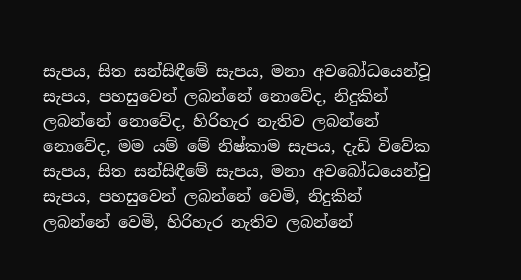සැපය, සිත සන්සිඳීමේ සැපය, මනා අවබෝධයෙන්වූ සැපය, පහසුවෙන් ලබන්නේ නොවේද, නිදුකින් ලබන්නේ නොවේද, හිරිහැර නැතිව ලබන්නේ නොවේද, මම යම් මේ නිෂ්කාම සැපය, දැඩි විවේක සැපය, සිත සන්සිඳීමේ සැපය, මනා අවබෝධයෙන්වු සැපය, පහසුවෙන් ලබන්නේ වෙමි, නිදුකින් ලබන්නේ වෙමි, හිරිහැර නැතිව ලබන්නේ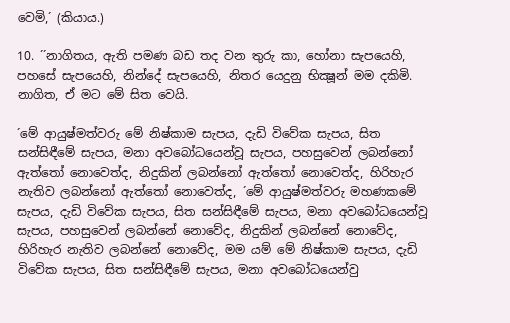වෙමි,´ (කියාය.)

10. ´´නාගිතය, ඇති පමණ බඩ තද වන තුරු කා, හෝනා සැපයෙහි, පහසේ සැපයෙහි, නින්දේ සැපයෙහි, නිතර යෙදුනු භික්‍ෂූන් මම දකිමි. නාගිත, ඒ මට මේ සිත වෙයි.

´මේ ආයුෂ්මත්වරු මේ නිෂ්කාම සැපය, දැඩි විවේක සැපය, සිත සන්සිඳීමේ සැපය, මනා අවබෝධයෙන්වූ සැපය, පහසුවෙන් ලබන්නෝ ඇත්තෝ නොවෙත්ද, නිදුකින් ලබන්නෝ ඇත්තෝ නොවෙත්ද, හිරිහැර නැතිව ලබන්නෝ ඇත්තෝ නොවෙත්ද, ´මේ ආයුෂ්මත්වරු මහණකමේ සැපය, දැඩි විවේක සැපය, සිත සන්සිඳීමේ සැපය, මනා අවබෝධයෙන්වූ සැපය, පහසුවෙන් ලබන්නේ නොවේද, නිදුකින් ලබන්නේ නොවේද, හිරිහැර නැතිව ලබන්නේ නොවේද, මම යම් මේ නිෂ්කාම සැපය, දැඩි විවේක සැපය, සිත සන්සිඳීමේ සැපය, මනා අවබෝධයෙන්වු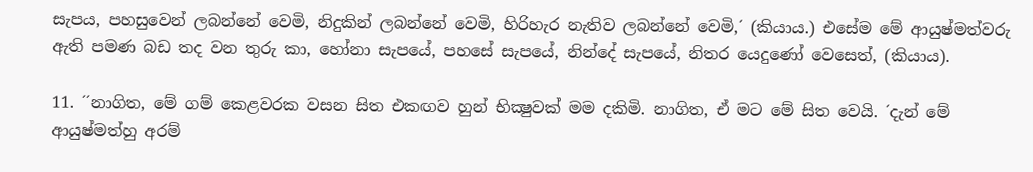සැපය, පහසුවෙන් ලබන්නේ වෙමි, නිදුකින් ලබන්නේ වෙමි, හිරිහැර නැතිව ලබන්නේ වෙමි,´ (කියාය.) එසේම මේ ආයුෂ්මත්වරු ඇති පමණ බඩ තද වන තුරු කා, හෝනා සැපයේ, පහසේ සැපයේ, නින්දේ සැපයේ, නිතර යෙදුණෝ වෙසෙත්, (කියාය).

11. ´´නාගිත, මේ ගම් කෙළවරක වසන සිත එකඟව හුන් භික්‍ෂුවක් මම දකිමි. නාගිත, ඒ මට මේ සිත වෙයි. ´දැන් මේ ආයුෂ්මත්හු අරම්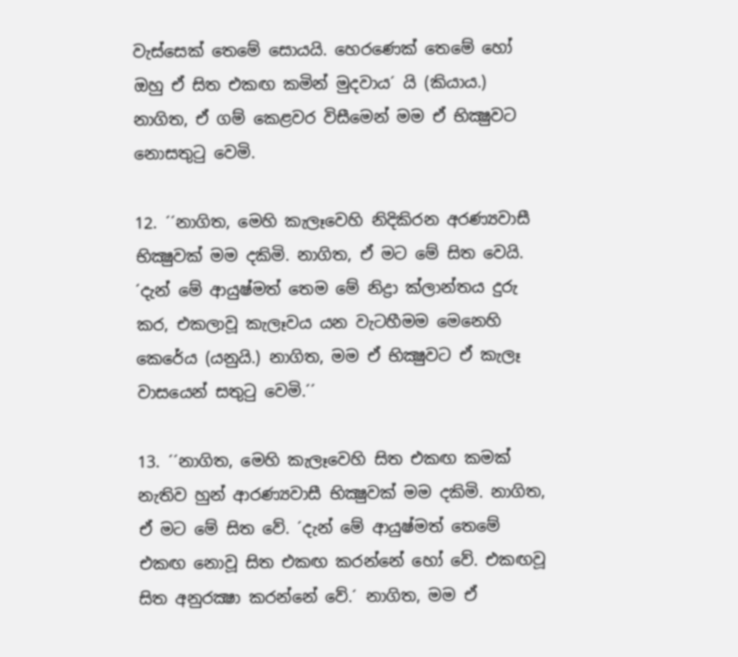වැස්සෙක් තෙමේ සොයයි. හෙරණෙක් තෙමේ හෝ ඔහු ඒ සිත එකඟ කමින් මුදවාය´ යි (කියාය.) නාගිත, ඒ ගම් කෙළවර විසීමෙන් මම ඒ භික්‍ෂුවට නොසතුටු වෙමි.

12. ´´නාගිත, මෙහි කැලෑවෙහි නිදිකිරන අරණ්‍යවාසී භික්‍ෂුවක් මම දකිමි. නාගිත, ඒ මට මේ සිත වෙයි. ´දැන් මේ ආයුෂ්මත් තෙම මේ නිද්‍රා ක්ලාන්තය දුරු කර, එකලාවූ කැලෑවය යන වැටහීමම මෙනෙහි කෙරේය (යනුයි.) නාගිත, මම ඒ භික්‍ෂුවට ඒ කැලෑ වාසයෙන් සතුටු වෙමි.´´

13. ´´නාගිත, මෙහි කැලෑවෙහි සිත එකඟ කමක් නැතිව හුන් ආරණ්‍යවාසී භික්‍ෂුවක් මම දකිමි. නාගිත, ඒ මට මේ සිත වේ. ´දැන් මේ ආයුෂ්මත් තෙමේ එකඟ නොවූ සිත එකඟ කරන්නේ හෝ වේ. එකඟවූ සිත අනුරක්‍ෂා කරන්නේ වේ.´ නාගිත, මම ඒ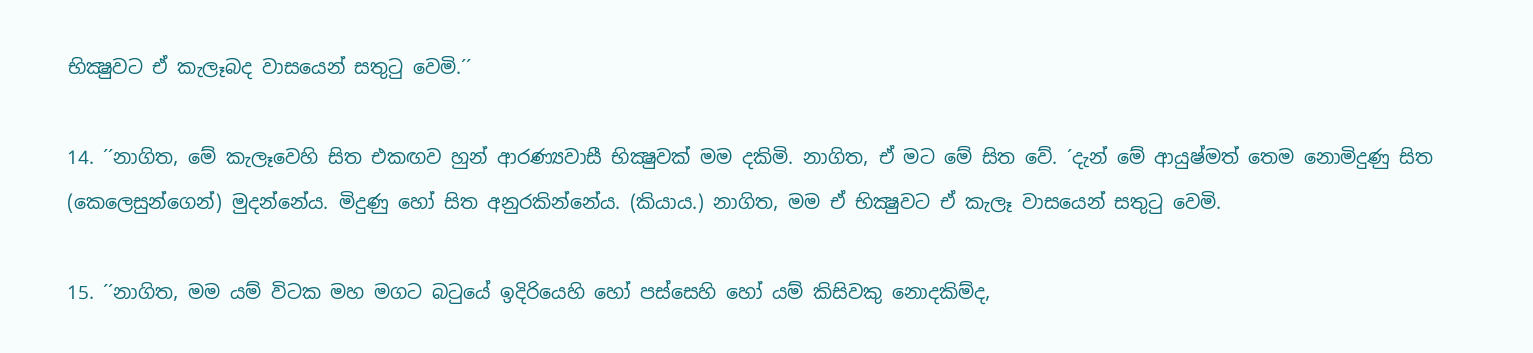භික්‍ෂුවට ඒ කැලෑබද වාසයෙන් සතුටු වෙමි.´´

14. ´´නාගිත, මේ කැලෑවෙහි සිත එකඟව හුන් ආරණ්‍යවාසී භික්‍ෂුවක් මම දකිමි. නාගිත, ඒ මට මේ සිත වේ. ´දැන් මේ ආයුෂ්මත් තෙම නොමිදුණු සිත (කෙලෙසුන්ගෙන්) මුදන්නේය. මිදුණු හෝ සිත අනුරකින්නේය. (කියාය.) නාගිත, මම ඒ භික්‍ෂුවට ඒ කැලෑ වාසයෙන් සතුටු වෙමි.

15. ´´නාගිත, මම යම් විටක මහ මගට බටුයේ ඉදිරියෙහි හෝ පස්සෙහි හෝ යම් කිසිවකු නොදකිම්ද,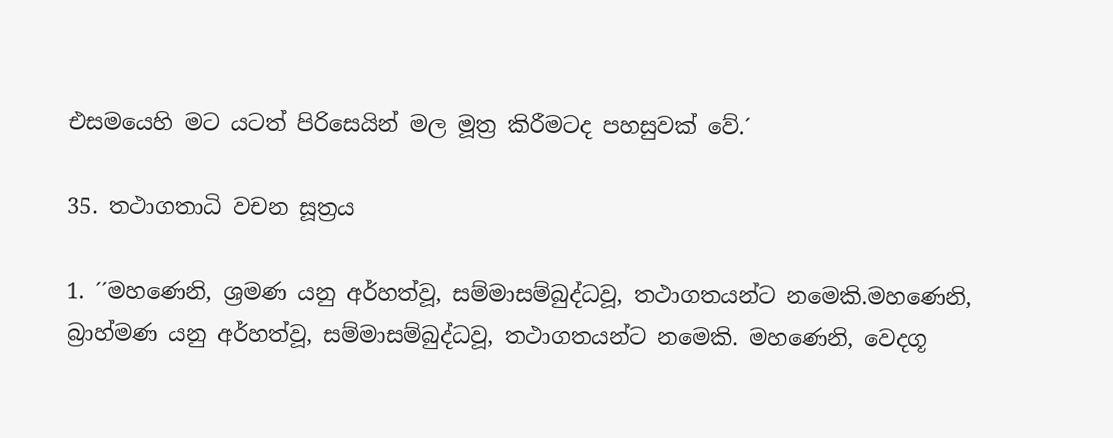එසමයෙහි මට යටත් පිරිසෙයින් මල මූත්‍ර කිරීමටද පහසුවක් වේ.´

35. තථාගතාධි වචන සූත්‍රය

1. ´´මහණෙනි, ශ්‍රමණ යනු අර්හත්වූ, සම්මාසම්බුද්ධවූ, තථාගතයන්ට නමෙකි.මහණෙනි, බ්‍රාහ්මණ යනු අර්හත්වූ, සම්මාසම්බුද්ධවූ, තථාගතයන්ට නමෙකි. මහණෙනි, වෙදගූ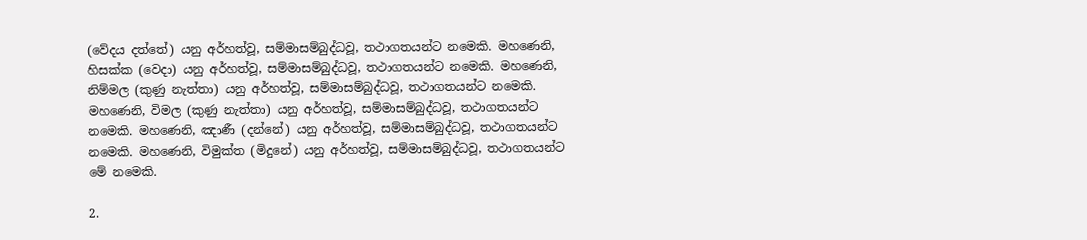(වේදය දත්තේ) යනු අර්හත්වූ, සම්මාසම්බුද්ධවූ, තථාගතයන්ට නමෙකි. මහණෙනි, හිසක්ක (වෙදා) යනු අර්හත්වූ, සම්මාසම්බුද්ධවූ, තථාගතයන්ට නමෙකි. මහණෙනි, නිම්මල (කුණු නැත්තා) යනු අර්හත්වූ, සම්මාසම්බුද්ධවූ, තථාගතයන්ට නමෙකි. මහණෙනි, විමල (කුණු නැත්තා) යනු අර්හත්වූ, සම්මාසම්බුද්ධවූ, තථාගතයන්ට නමෙකි. මහණෙනි, ඤාණී (දන්නේ) යනු අර්හත්වූ, සම්මාසම්බුද්ධවූ, තථාගතයන්ට නමෙකි. මහණෙනි, විමුක්ත (මිදුනේ) යනු අර්හත්වූ, සම්මාසම්බුද්ධවූ, තථාගතයන්ට මේ නමෙකි.

2.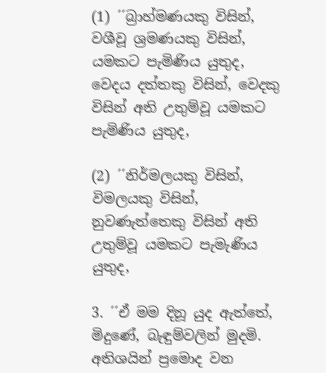(1) ´´බ්‍රාහ්මණයකු විසින්, වශීවූ ශ්‍රමණයකු විසින්, යමකට පැමිණිය යුතුද, වෙදය දත්තකු විසින්, වෙදකු විසින් අති උතුම්වූ යමකට පැමිණිය යුතුද,

(2) ´´නිර්මලයකු විසින්, විමලයකු විසින්, නුවණැත්තෙකු විසින් අති උතුම්වූ යමකට පැමැණිය යුතුද,

3. ´´ඒ මම දිනූ යුද ඇත්තේ, මිදුණේ, බැඳුම්වලින් මුදමි. අතිශයින් ප්‍රමොද වන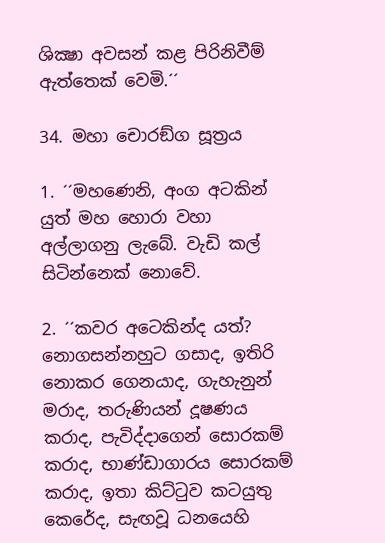ශික්‍ෂා අවසන් කළ පිරිනිවීම් ඇත්තෙක් වෙමි.´´

34. මහා චොරඞ්ග සූත්‍රය

1. ´´මහණෙනි, අංග අටකින් යුත් මහ හොරා වහා අල්ලාගනු ලැබේ. වැඩි කල් සිටින්නෙක් නොවේ.

2. ´´කවර අටෙකින්ද යත්? නොගසන්නහුට ගසාද, ඉතිරි නොකර ගෙනයාද, ගැහැනුන් මරාද, තරුණියන් දූෂණය කරාද, පැවිද්දාගෙන් සොරකම් කරාද, භාණ්ඩාගාරය සොරකම් කරාද, ඉතා කිට්ටුව කටයුතු කෙරේද, සැඟවූ ධනයෙහි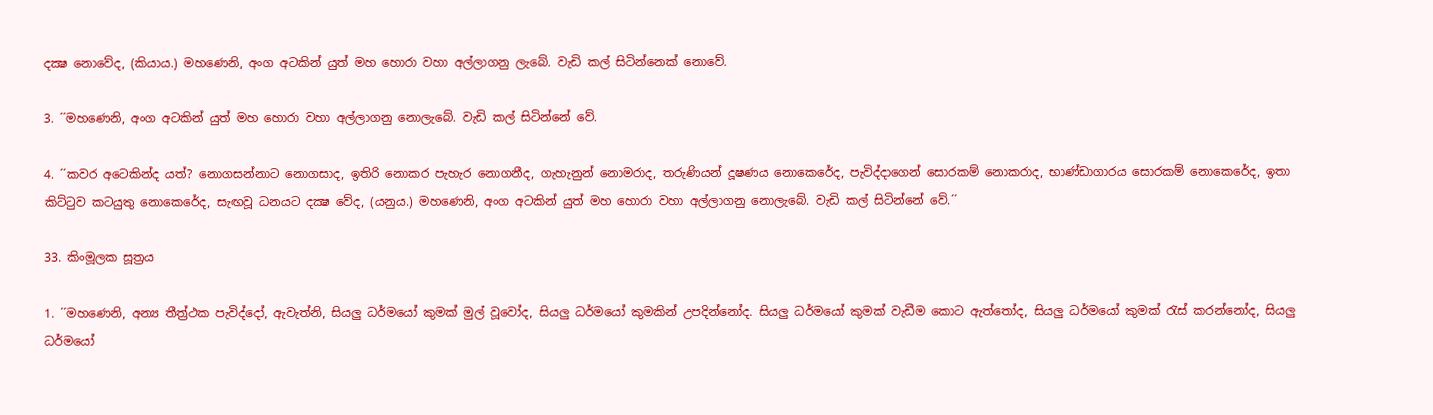දක්‍ෂ නොවේද, (කියාය.) මහණෙනි, අංග අටකින් යුත් මහ හොරා වහා අල්ලාගනු ලැබේ. වැඩි කල් සිටින්නෙක් නොවේ.

3. ´´මහණෙනි, අංග අටකින් යුත් මහ හොරා වහා අල්ලාගනු නොලැබේ. වැඩි කල් සිටින්නේ වේ.

4. ´´කවර අටෙකින්ද යත්? නොගසන්නාට නොගසාද, ඉතිරි නොකර පැහැර නොගනීද, ගැහැනුන් නොමරාද, තරුණියන් දූෂණය නොකෙරේද, පැවිද්දාගෙන් සොරකම් නොකරාද, භාණ්ඩාගාරය සොරකම් නොකෙරේද, ඉතා කිට්ටුව කටයුතු නොකෙරේද, සැඟවූ ධනයට දක්‍ෂ වේද, (යනුය.) මහණෙනි, අංග අටකින් යුත් මහ හොරා වහා අල්ලාගනු නොලැබේ. වැඩි කල් සිටින්නේ වේ.´´

33. කිංමූලක සූත්‍රය

1. ´´මහණෙනි, අන්‍ය තීත්‍ර්‍ථක පැවිද්දෝ, ඇවැත්නි, සියලු ධර්මයෝ කුමක් මුල් වූවෝද, සියලු ධර්මයෝ කුමකින් උපදින්නෝද. සියලු ධර්මයෝ කුමක් වැඩීම කොට ඇත්තෝද, සියලු ධර්මයෝ කුමක් රැස් කරන්නෝද, සියලු ධර්මයෝ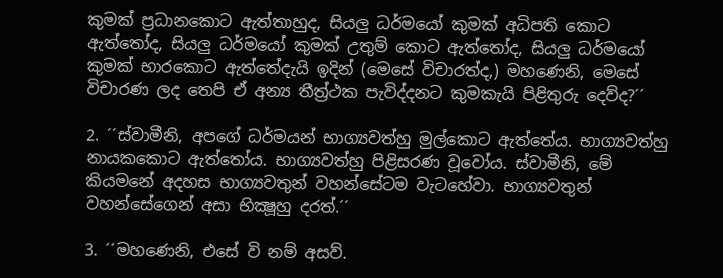කුමක් ප්‍රධානකොට ඇත්තාහුද, සියලු ධර්මයෝ කුමක් අධිපති කොට ඇත්තෝද, සියලු ධර්මයෝ කුමක් උතුම් කොට ඇත්තෝද, සියලු ධර්මයෝ කුමක් භාරකොට ඇත්තේදැයි ඉදින් (මෙසේ විචාරත්ද,) මහණෙනි, මෙසේ විචාරණ ලද තෙපි ඒ අන්‍ය තීත්‍ර්‍ථක පැවිද්දනට කුමකැයි පිළිතුරු දෙව්ද?´´

2. ´´ස්වාමීනි, අපගේ ධර්මයන් භාග්‍යවත්හු මුල්කොට ඇත්තේය. භාග්‍යවත්හු නායකකොට ඇත්තෝය. භාග්‍යවත්හු පිළිසරණ වූවෝය. ස්වාමීනි, මේ කියමනේ අදහස භාග්‍යවතුන් වහන්සේටම වැටහේවා. භාග්‍යවතුන් වහන්සේගෙන් අසා භික්‍ෂූහු දරත්.´´

3. ´´මහණෙනි, එසේ වි නම් අසව්.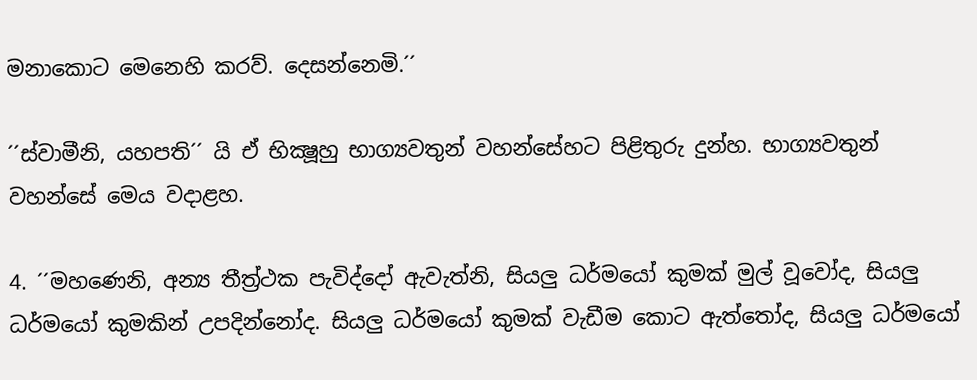මනාකොට මෙනෙහි කරව්. දෙසන්නෙමි.´´

´´ස්වාමීනි, යහපති´´ යි ඒ භික්‍ෂූහු භාග්‍යවතුන් වහන්සේහට පිළිතුරු දුන්හ. භාග්‍යවතුන් වහන්සේ මෙය වදාළහ.

4. ´´මහණෙනි, අන්‍ය තීත්‍ර්‍ථක පැවිද්දෝ ඇවැත්නි, සියලු ධර්මයෝ කුමක් මුල් වූවෝද, සියලු ධර්මයෝ කුමකින් උපදින්නෝද. සියලු ධර්මයෝ කුමක් වැඩීම කොට ඇත්තෝද, සියලු ධර්මයෝ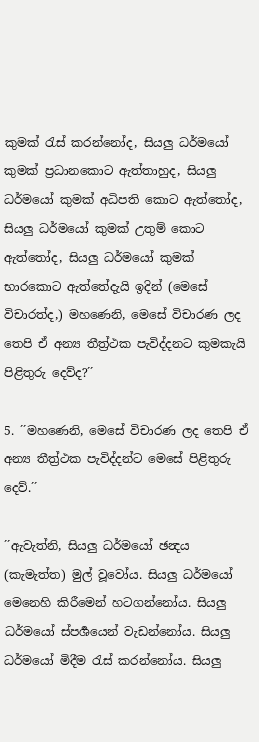කුමක් රැස් කරන්නෝද, සියලු ධර්මයෝ කුමක් ප්‍රධානකොට ඇත්තාහුද, සියලු ධර්මයෝ කුමක් අධිපති කොට ඇත්තෝද, සියලු ධර්මයෝ කුමක් උතුම් කොට ඇත්තෝද, සියලු ධර්මයෝ කුමක් භාරකොට ඇත්තේදැයි ඉදින් (මෙසේ විචාරත්ද,) මහණෙනි, මෙසේ විචාරණ ලද තෙපි ඒ අන්‍ය තීත්‍ර්‍ථක පැවිද්දනට කුමකැයි පිළිතුරු දෙව්ද?´´

5. ´´මහණෙනි, මෙසේ විචාරණ ලද තෙපි ඒ අන්‍ය තීත්‍ර්‍ථක පැවිද්දන්ට මෙසේ පිළිතුරු දෙව්.´´

´´ඇවැත්නි, සියලු ධර්මයෝ ඡන්‍දය (කැමැත්ත) මුල් වූවෝය. සියලු ධර්මයෝ මෙනෙහි කිරීමෙන් හටගන්නෝය. සියලු ධර්මයෝ ස්පර්‍ශයෙන් වැඩන්නෝය. සියලු ධර්මයෝ මිදීම රැස් කරන්නෝය. සියලු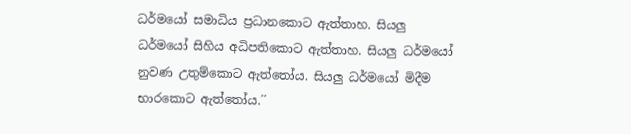ධර්මයෝ සමාධිය ප්‍රධානකොට ඇත්තාහ. සියලු ධර්මයෝ සිහිය අධිපතිකොට ඇත්තාහ. සියලු ධර්මයෝ නුවණ උතුම්කොට ඇත්තෝය. සියලු ධර්මයෝ මිදීම භාරකොට ඇත්තෝය.´´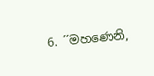6. ´´මහණෙනි,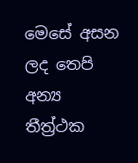මෙසේ අසන ලද තෙපි අන්‍ය තීත්‍ර්‍ථක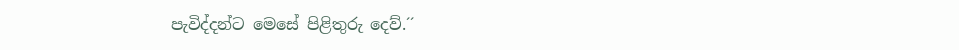පැවිද්දන්ට මෙසේ පිළිතුරු දෙව්.´´